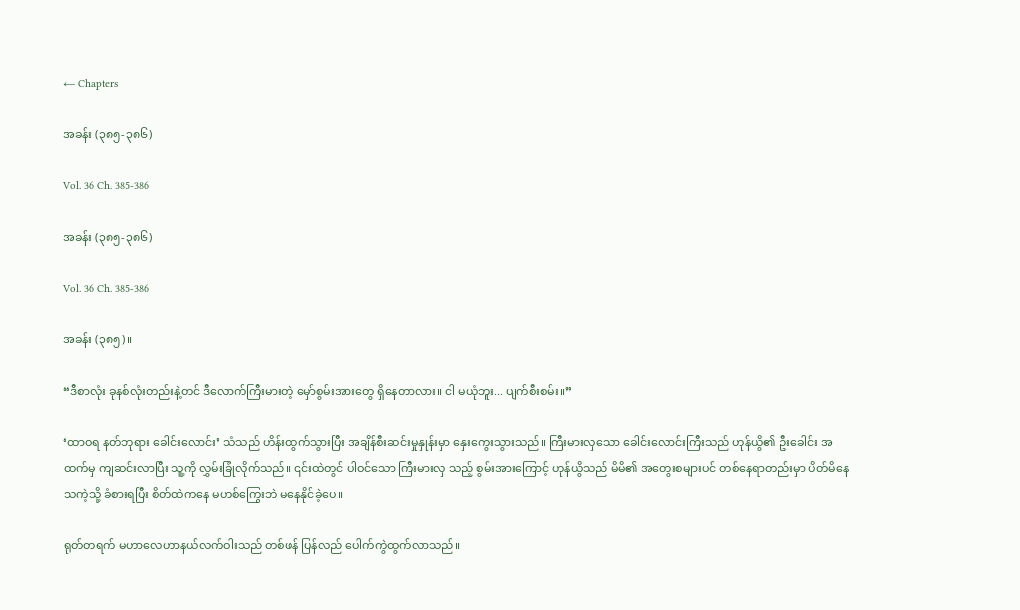← Chapters

အခန်း (၃၈၅-၃၈၆)

Vol. 36 Ch. 385-386

အခန်း (၃၈၅-၃၈၆)

Vol. 36 Ch. 385-386

အခန်း (၃၈၅)။

“ဒီစာလုံး ခုနစ်လုံးတည်းနဲ့တင် ဒီလောက်ကြီးမားတဲ့ မှော်စွမ်းအားတွေ ရှိနေတာလား။ ငါ မယုံဘူး... ပျက်စီးစမ်း။”

‘ထာဝရ နတ်ဘုရား ခေါင်းလောင်း’ သံသည် ဟိန်းထွက်သွားပြီး အချိန်စီးဆင်းမှုနှုန်းမှာ နှေးကွေးသွားသည်။ ကြီးမားလှသော ခေါင်းလောင်းကြီးသည် ဟုန်ယွိ၏ ဦးခေါင်း အထက်မှ ကျဆင်းလာပြီး သူ့ကို လွှမ်းခြုံလိုက်သည်။ ၎င်းထဲတွင် ပါဝင်သော ကြီးမားလှ သည့် စွမ်းအားကြောင့် ဟုန်ယွိသည် မိမိ၏ အတွေးစများပင် တစ်နေရာတည်းမှာ ပိတ်မိနေ သကဲ့သို့ ခံစားရပြီး စိတ်ထဲကနေ မဟစ်ကြွေးဘဲ မနေနိုင်ခဲ့ပေ။

ရုတ်တရက် မဟာလေဟာနယ်လက်ဝါးသည် တစ်ဖန် ပြန်လည် ပေါက်ကွဲထွက်လာသည်။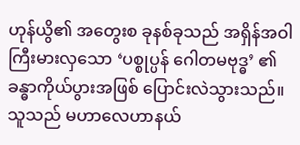ဟုန်ယွိ၏ အတွေးစ ခုနစ်ခုသည် အရှိန်အဝါ ကြီးမားလှသော ‘ပစ္စုပ္ပန် ဂေါတမဗုဒ္ဓ’ ၏ ခန္ဓာကိုယ်ပွားအဖြစ် ပြောင်းလဲသွားသည်။ သူသည် မဟာလေဟာနယ်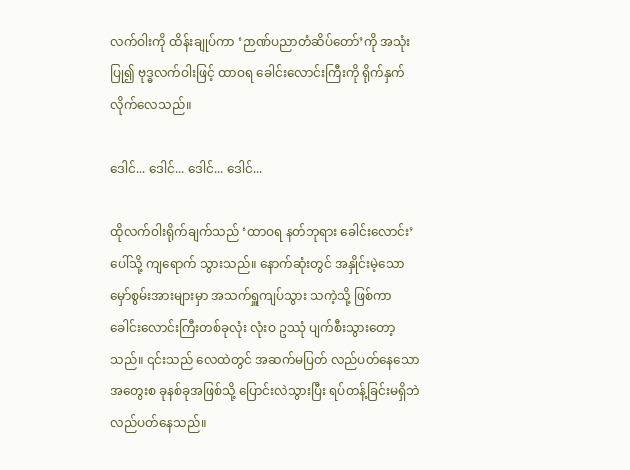လက်ဝါးကို ထိန်းချုပ်ကာ ‘ဉာဏ်ပညာတံဆိပ်တော်’ကို အသုံးပြု၍ ဗုဒ္ဓလက်ဝါးဖြင့် ထာဝရ ခေါင်းလောင်းကြီးကို ရိုက်နှက်လိုက်လေသည်။

ဒေါင်... ဒေါင်... ဒေါင်... ဒေါင်...

ထိုလက်ဝါးရိုက်ချက်သည် ‘ထာဝရ နတ်ဘုရား ခေါင်းလောင်း’ ပေါ်သို့ ကျရောက် သွားသည်။ နောက်ဆုံးတွင် အနှိုင်းမဲ့သော မှော်စွမ်းအားများမှာ အသက်ရှူကျပ်သွား သကဲ့သို့ ဖြစ်ကာ ခေါင်းလောင်းကြီးတစ်ခုလုံး လုံးဝ ဥဿုံ ပျက်စီးသွားတော့သည်။ ၎င်းသည် လေထဲတွင် အဆက်မပြတ် လည်ပတ်နေသော အတွေးစ ခုနစ်ခုအဖြစ်သို့ ပြောင်းလဲသွားပြီး ရပ်တန့်ခြင်းမရှိဘဲ လည်ပတ်နေသည်။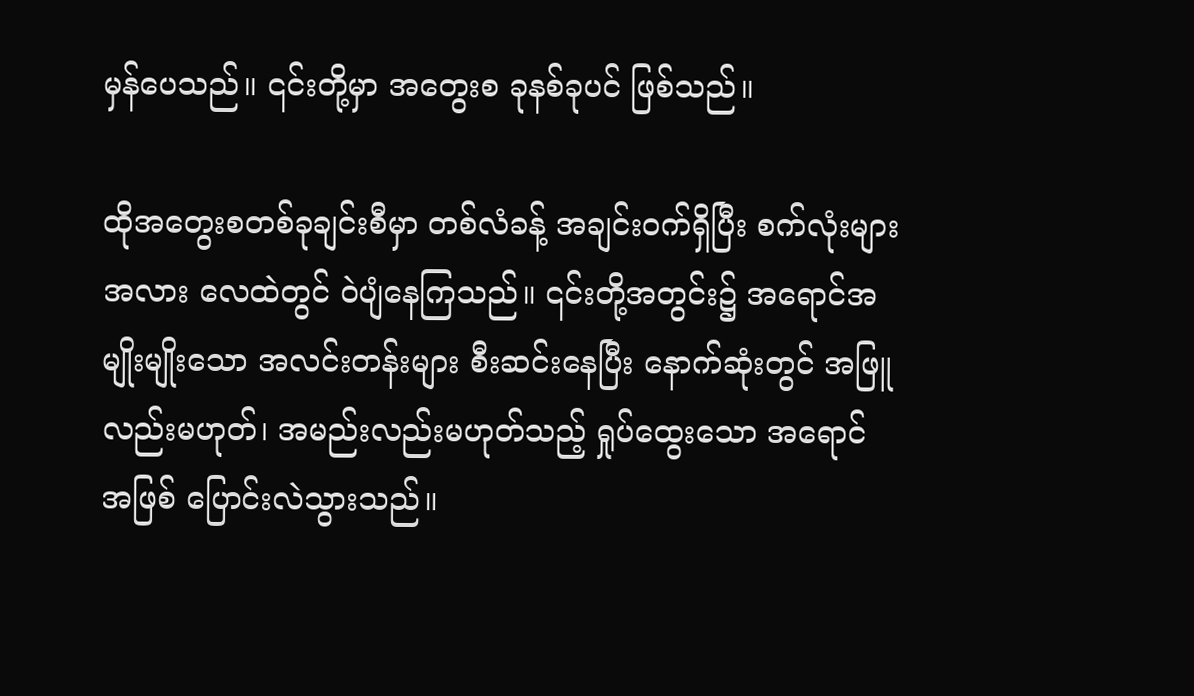မှန်ပေသည်။ ၎င်းတို့မှာ အတွေးစ ခုနစ်ခုပင် ဖြစ်သည်။

ထိုအတွေးစတစ်ခုချင်းစီမှာ တစ်လံခန့် အချင်းဝက်ရှိပြီး စက်လုံးများအလား လေထဲတွင် ဝဲပျံနေကြသည်။ ၎င်းတို့အတွင်း၌ အရောင်အမျိုးမျိုးသော အလင်းတန်းများ စီးဆင်းနေပြီး နောက်ဆုံးတွင် အဖြူလည်းမဟုတ်၊ အမည်းလည်းမဟုတ်သည့် ရှုပ်ထွေးသော အရောင် အဖြစ် ပြောင်းလဲသွားသည်။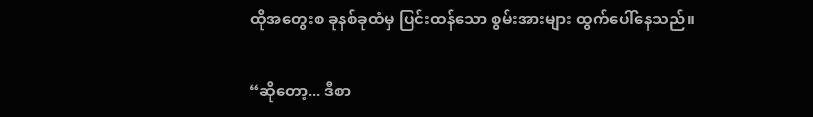ထိုအတွေးစ ခုနစ်ခုထံမှ ပြင်းထန်သော စွမ်းအားများ ထွက်ပေါ်နေသည်။

“ဆိုတော့... ဒီစာ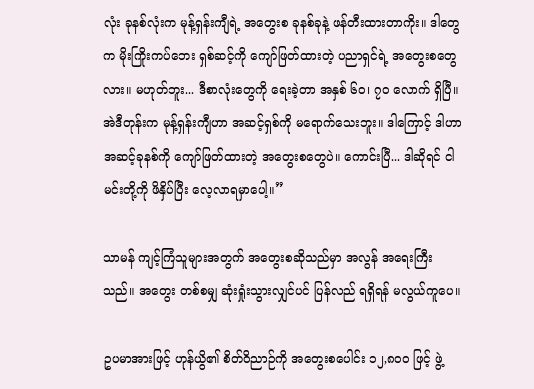လုံး ခုနစ်လုံးက မုန့်ရှန်းကျီရဲ့ အတွေးစ ခုနစ်ခုနဲ့ ဖန်တီးထားတာကိုး။ ဒါတွေက မိုးကြိုးကပ်ဘေး ရှစ်ဆင့်ကို ကျော်ဖြတ်ထားတဲ့ ပညာရှင်ရဲ့ အတွေးစတွေလား။ မဟုတ်ဘူး... ဒီစာလုံးတွေကို ရေးခဲ့တာ အနှစ် ၆၀၊ ၇၀ လောက် ရှိပြီ။ အဲဒီတုန်းက မုန့်ရှန်းကျီဟာ အဆင့်ရှစ်ကို မရောက်သေးဘူး။ ဒါကြောင့် ဒါဟာ အဆင့်ခုနစ်ကို ကျော်ဖြတ်ထားတဲ့ အတွေးစတွေပဲ။ ကောင်းပြီ... ဒါဆိုရင် ငါ မင်းတို့ကို ဖိနှိပ်ပြီး လေ့လာရမှာပေါ့။”

သာမန် ကျင့်ကြံသူများအတွက် အတွေးစဆိုသည်မှာ အလွန် အရေးကြီးသည်။ အတွေး တစ်စမျှ ဆုံးရှုံးသွားလျှင်ပင် ပြန်လည် ရရှိရန် မလွယ်ကူပေ။

ဥပမာအားဖြင့် ဟုန်ယွိ၏ စိတ်ဝိညာဉ်ကို အတွေးစပေါင်း ၁၂,၈၀၀ ဖြင့် ဖွဲ့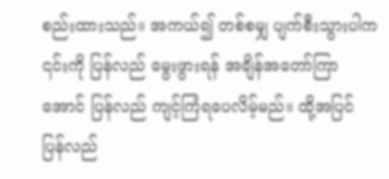စည်းထားသည်။ အကယ်၍ တစ်စမျှ ပျက်စီးသွားပါက ၎င်းကို ပြန်လည် မွေးဖွားရန် အချိန်အတော်ကြာ အောင် ပြန်လည် ကျင့်ကြံရပေလိမ့်မည်။ ထို့အပြင် ပြန်လည်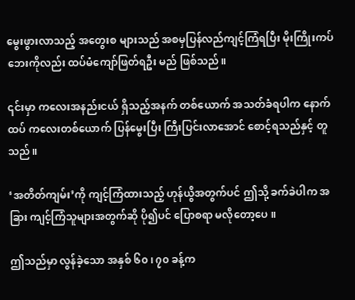မွေးဖွားလာသည့် အတွေးစ များသည် အစမှပြန်လည်ကျင့်ကြံရပြီး မိုးကြိုးကပ်ဘေးကိုလည်း ထပ်မံကျော်ဖြတ်ရဦး မည် ဖြစ်သည်။

၎င်းမှာ ကလေးအနည်းငယ် ရှိသည့်အနက် တစ်ယောက် အသတ်ခံရပါက နောက်ထပ် ကလေးတစ်ယောက် ပြန်မွေးပြီး ကြီးပြင်းလာအောင် စောင့်ရသည်နှင့် တူသည်။

‘အတိတ်ကျမ်း’ကို ကျင့်ကြံထားသည့် ဟုန်ယွိအတွက်ပင် ဤသို့ ခက်ခဲပါက အခြား ကျင့်ကြံသူများအတွက်ဆို ပို၍ပင် ပြောစရာ မလိုတော့ပေ။

ဤသည်မှာ လွန်ခဲ့သော အနှစ် ၆၀၊ ၇၀ ခန့်က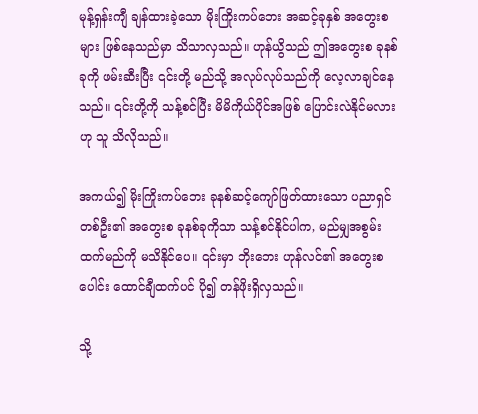မုန့်ရှန်းကျီ ချန်ထားခဲ့သော မိုးကြိုးကပ်ဘေး အဆင့်ခုနှစ် အတွေးစများ ဖြစ်နေသည်မှာ သိသာလှသည်။ ဟုန်ယွိသည် ဤအတွေးစ ခုနစ်ခုကို ဖမ်းဆီးပြီး ၎င်းတို့ မည်သို့ အလုပ်လုပ်သည်ကို လေ့လာချင်နေသည်။ ၎င်းတို့ကို သန့်စင်ပြီး မိမိကိုယ်ပိုင်အဖြစ် ပြောင်းလဲနိုင်မလားဟု သူ သိလိုသည်။

အကယ်၍ မိုးကြိုးကပ်ဘေး ခုနစ်ဆင့်ကျော်ဖြတ်ထားသော ပညာရှင်တစ်ဦး၏ အတွေးစ ခုနစ်ခုကိုသာ သန့်စင်နိုင်ပါက, မည်မျှအစွမ်းထက်မည်ကို မသိနိုင်ပေ။ ၎င်းမှာ ဘိုးဘေး ဟုန်လင်၏ အတွေးစပေါင်း ထောင်ချီထက်ပင် ပို၍ တန်ဖိုးရှိလှသည်။

သို့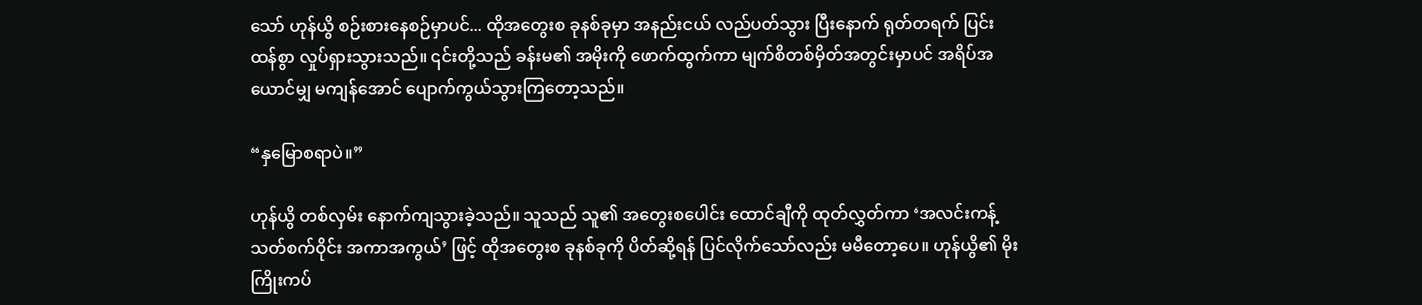သော် ဟုန်ယွိ စဉ်းစားနေစဉ်မှာပင်... ထိုအတွေးစ ခုနစ်ခုမှာ အနည်းငယ် လည်ပတ်သွား ပြီးနောက် ရုတ်တရက် ပြင်းထန်စွာ လှုပ်ရှားသွားသည်။ ၎င်းတို့သည် ခန်းမ၏ အမိုးကို ဖောက်ထွက်ကာ မျက်စိတစ်မှိတ်အတွင်းမှာပင် အရိပ်အယောင်မျှ မကျန်အောင် ပျောက်ကွယ်သွားကြတော့သည်။

“နှမြောစရာပဲ။”

ဟုန်ယွိ တစ်လှမ်း နောက်ကျသွားခဲ့သည်။ သူသည် သူ၏ အတွေးစပေါင်း ထောင်ချီကို ထုတ်လွှတ်ကာ ‘အလင်းကန့်သတ်စက်ဝိုင်း အကာအကွယ်’ ဖြင့် ထိုအတွေးစ ခုနစ်ခုကို ပိတ်ဆို့ရန် ပြင်လိုက်သော်လည်း မမီတော့ပေ။ ဟုန်ယွိ၏ မိုးကြိုးကပ်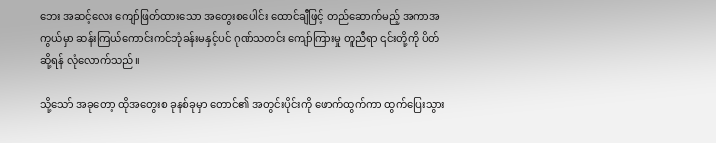ဘေး အဆင့်လေး ကျော်ဖြတ်ထားသော အတွေးစပေါင်း ထောင်ချီဖြင့် တည်ဆောက်မည့် အကာအကွယ်မှာ ဆန်းကြယ်ကောင်းကင်ဘုံခန်းမနှင့်ပင် ဂုဏ်သတင်း ကျော်ကြားမှု တူညီရာ ၎င်းတို့ကို ပိတ်ဆို့ရန် လုံလောက်သည်။

သို့သော် အခုတော့ ထိုအတွေးစ ခုနစ်ခုမှာ တောင်၏ အတွင်းပိုင်းကို ဖောက်ထွက်ကာ ထွက်ပြေးသွား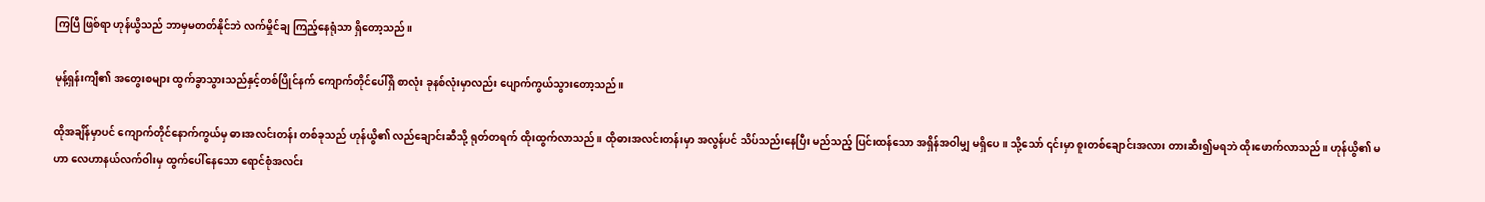ကြပြီ ဖြစ်ရာ ဟုန်ယွိသည် ဘာမှမတတ်နိုင်ဘဲ လက်မှိုင်ချ ကြည့်နေရုံသာ ရှိတော့သည်။

မုန့်ရှန်းကျီ၏ အတွေးစများ ထွက်ခွာသွားသည်နှင့်တစ်ပြိုင်နက် ကျောက်တိုင်ပေါ်ရှိ စာလုံး ခုနစ်လုံးမှာလည်း ပျောက်ကွယ်သွားတော့သည်။

ထိုအချိန်မှာပင် ကျောက်တိုင်နောက်ကွယ်မှ ဓားအလင်းတန်း တစ်ခုသည် ဟုန်ယွိ၏ လည်ချောင်းဆီသို့ ရုတ်တရက် ထိုးထွက်လာသည်။ ထိုဓားအလင်းတန်းမှာ အလွန်ပင် သိပ်သည်းနေပြီး မည်သည့် ပြင်းထန်သော အရှိန်အဝါမျှ မရှိပေ။ သို့သော် ၎င်းမှာ စူးတစ်ချောင်းအလား တားဆီး၍မရဘဲ ထိုးဖောက်လာသည်။ ဟုန်ယွိ၏ မဟာ လေဟာနယ်လက်ဝါးမှ ထွက်ပေါ်နေသော ရောင်စုံအလင်း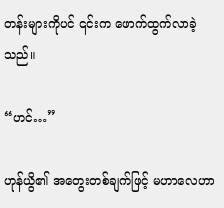တန်းများကိုပင် ၎င်းက ဖောက်ထွက်လာခဲ့သည်။

“ဟင်…”

ဟုန်ယွိ၏ အတွေးတစ်ချက်ဖြင့် မဟာလေဟာ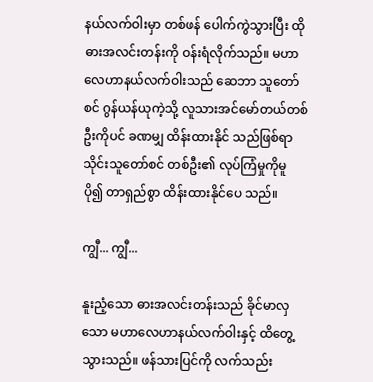နယ်လက်ဝါးမှာ တစ်ဖန် ပေါက်ကွဲသွားပြီး ထိုဓားအလင်းတန်းကို ဝန်းရံလိုက်သည်။ မဟာလေဟာနယ်လက်ဝါးသည် ဆေဘာ သူတော်စင် ဂွန်ယန်ယုကဲ့သို့ လူသားအင်မော်တယ်တစ်ဦးကိုပင် ခဏမျှ ထိန်းထားနိုင် သည်ဖြစ်ရာ သိုင်းသူတော်စင် တစ်ဦး၏ လုပ်ကြံမှုကိုမူ ပို၍ တာရှည်စွာ ထိန်းထားနိုင်ပေ သည်။

ကျွီ... ကျွီ...

နူးညံ့သော ဓားအလင်းတန်းသည် ခိုင်မာလှသော မဟာလေဟာနယ်လက်ဝါးနှင့် ထိတွေ့ သွားသည်။ ဖန်သားပြင်ကို လက်သည်း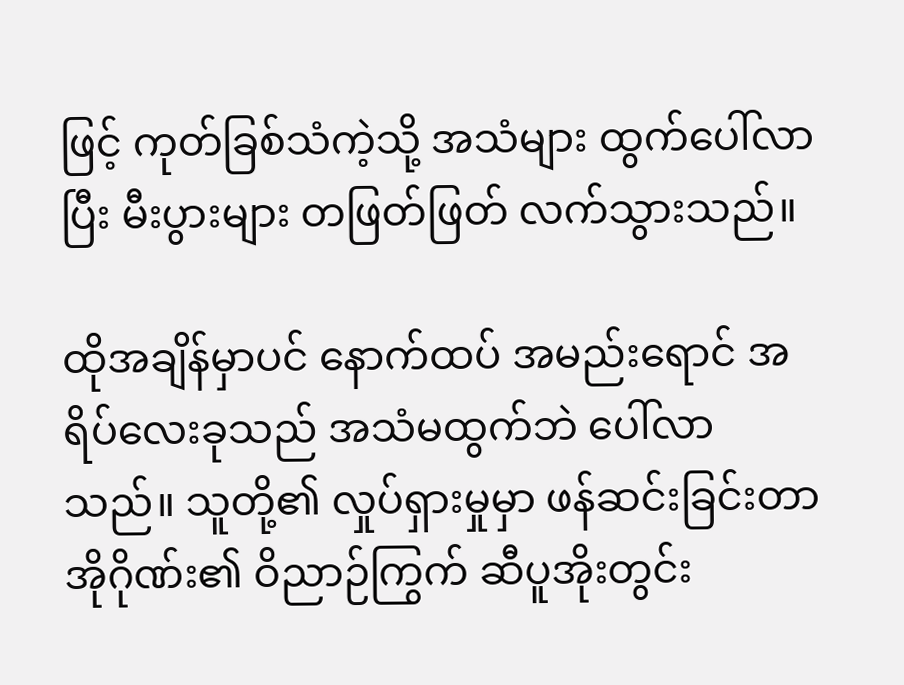ဖြင့် ကုတ်ခြစ်သံကဲ့သို့ အသံများ ထွက်ပေါ်လာပြီး မီးပွားများ တဖြတ်ဖြတ် လက်သွားသည်။

ထိုအချိန်မှာပင် နောက်ထပ် အမည်းရောင် အရိပ်လေးခုသည် အသံမထွက်ဘဲ ပေါ်လာ သည်။ သူတို့၏ လှုပ်ရှားမှုမှာ ဖန်ဆင်းခြင်းတာအိုဂိုဏ်း၏ ဝိညာဉ်ကြွက် ဆီပူအိုးတွင်း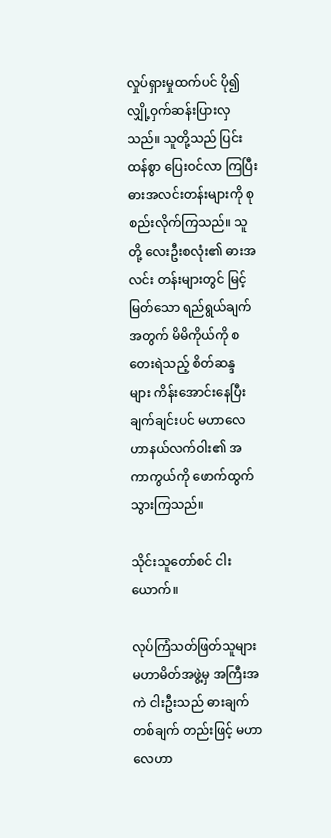လှုပ်ရှားမှုထက်ပင် ပို၍ လျှို့ဝှက်ဆန်းပြားလှသည်။ သူတို့သည် ပြင်းထန်စွာ ပြေးဝင်လာ ကြပြီး ဓားအလင်းတန်းများကို စုစည်းလိုက်ကြသည်။ သူတို့ လေးဦးစလုံး၏ ဓားအလင်း တန်းများတွင် မြင့်မြတ်သော ရည်ရွယ်ချက်အတွက် မိမိကိုယ်ကို စတေးရဲသည့် စိတ်ဆန္ဒ များ ကိန်းအောင်းနေပြီး ချက်ချင်းပင် မဟာလေဟာနယ်လက်ဝါး၏ အကာကွယ်ကို ဖောက်ထွက်သွားကြသည်။

သိုင်းသူတော်စင် ငါးယောက်။

လုပ်ကြံသတ်ဖြတ်သူများ မဟာမိတ်အဖွဲ့မှ အကြီးအကဲ ငါးဦးသည် ဓားချက်တစ်ချက် တည်းဖြင့် မဟာလေဟာ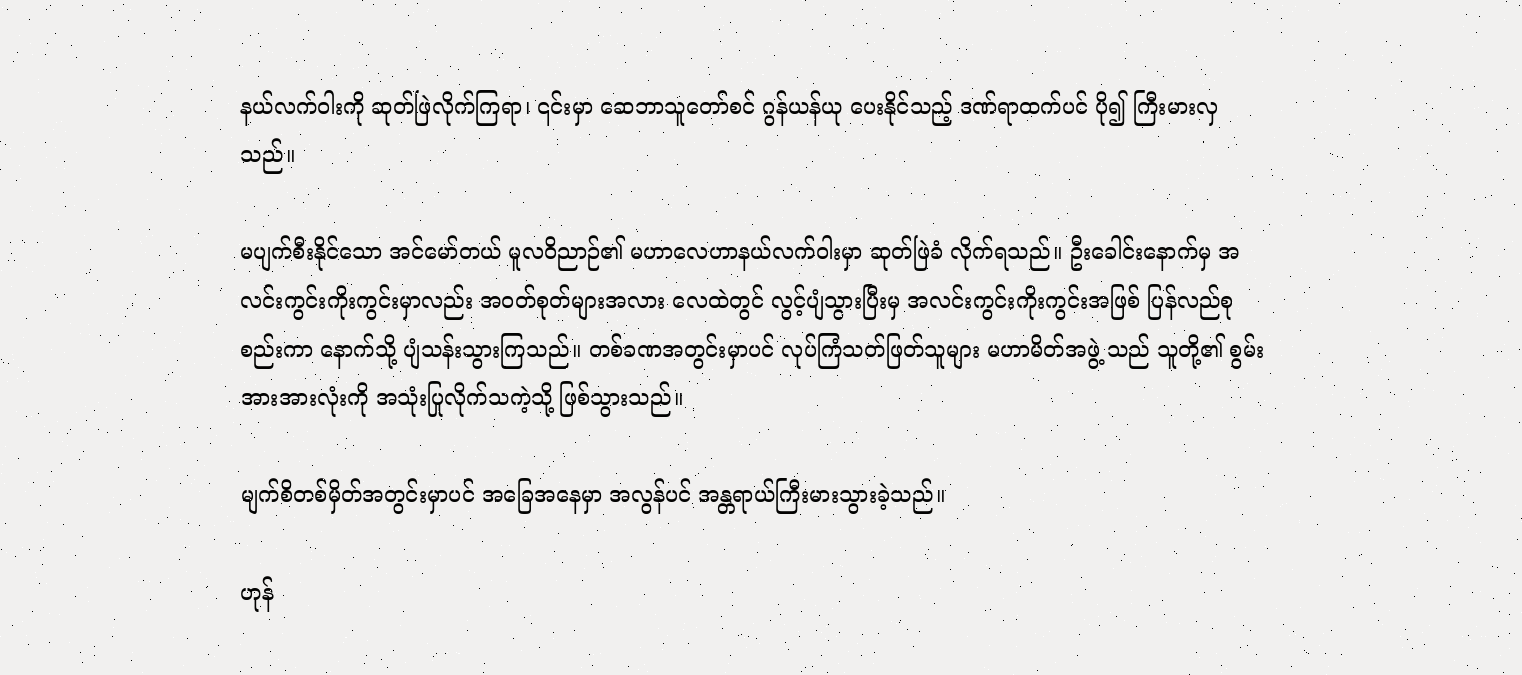နယ်လက်ဝါးကို ဆုတ်ဖြဲလိုက်ကြရာ၊ ၎င်းမှာ ဆေဘာသူတော်စင် ဂွန်ယန်ယု ပေးနိုင်သည့် ဒဏ်ရာထက်ပင် ပို၍ ကြီးမားလှသည်။

မပျက်စီးနိုင်သော အင်မော်တယ် မူလဝိညာဉ်၏ မဟာလေဟာနယ်လက်ဝါးမှာ ဆုတ်ဖြဲခံ လိုက်ရသည်။ ဦးခေါင်းနောက်မှ အလင်းကွင်းကိုးကွင်းမှာလည်း အဝတ်စုတ်များအလား လေထဲတွင် လွင့်ပျံသွားပြီးမှ အလင်းကွင်းကိုးကွင်းအဖြစ် ပြန်လည်စုစည်းကာ နောက်သို့ ပျံသန်းသွားကြသည်။ တစ်ခဏအတွင်းမှာပင် လုပ်ကြံသတ်ဖြတ်သူများ မဟာမိတ်အဖွဲ့ သည် သူတို့၏ စွမ်းအားအားလုံးကို အသုံးပြုလိုက်သကဲ့သို့ ဖြစ်သွားသည်။

မျက်စိတစ်မှိတ်အတွင်းမှာပင် အခြေအနေမှာ အလွန်ပင် အန္တရာယ်ကြီးမားသွားခဲ့သည်။

ဟုန်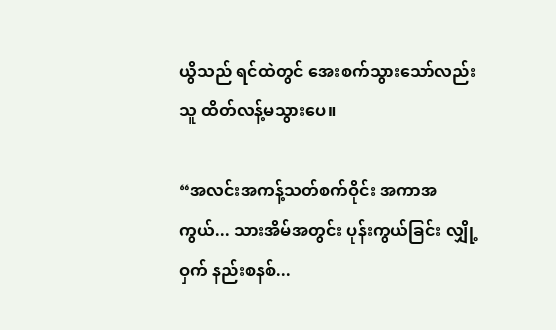ယွိသည် ရင်ထဲတွင် အေးစက်သွားသော်လည်း သူ ထိတ်လန့်မသွားပေ။

“အလင်းအကန့်သတ်စက်ဝိုင်း အကာအကွယ်... သားအိမ်အတွင်း ပုန်းကွယ်ခြင်း လျှို့ဝှက် နည်းစနစ်...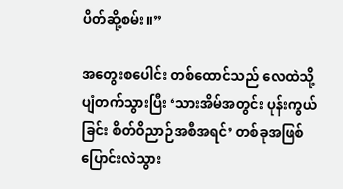ပိတ်ဆို့စမ်း။”

အတွေးစပေါင်း တစ်ထောင်သည် လေထဲသို့ ပျံတက်သွားပြီး ‘သားအိမ်အတွင်း ပုန်းကွယ် ခြင်း စိတ်ဝိညာဉ်အစီအရင်’ တစ်ခုအဖြစ် ပြောင်းလဲသွား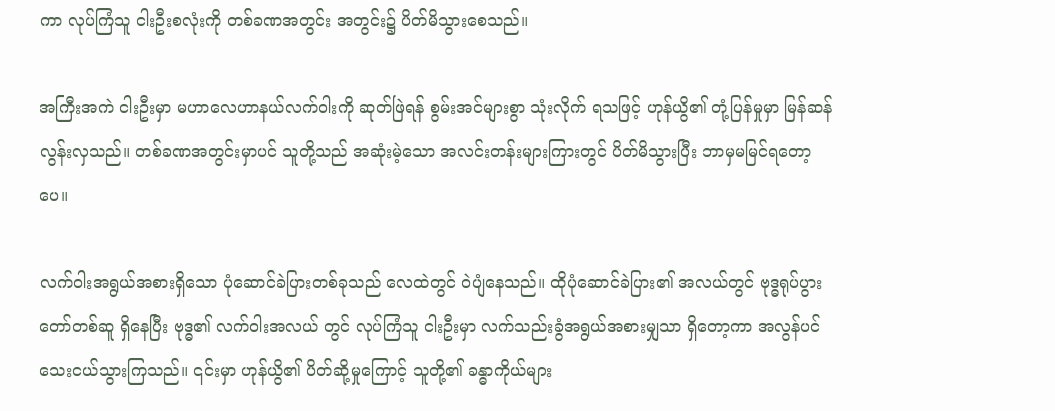ကာ လုပ်ကြံသူ ငါးဦးစလုံးကို တစ်ခဏအတွင်း အတွင်း၌ ပိတ်မိသွားစေသည်။

အကြီးအကဲ ငါးဦးမှာ မဟာလေဟာနယ်လက်ဝါးကို ဆုတ်ဖြဲရန် စွမ်းအင်များစွာ သုံးလိုက် ရသဖြင့် ဟုန်ယွိ၏ တုံ့ပြန်မှုမှာ မြန်ဆန်လွန်းလှသည်။ တစ်ခဏအတွင်းမှာပင် သူတို့သည် အဆုံးမဲ့သော အလင်းတန်းများကြားတွင် ပိတ်မိသွားပြီး ဘာမှမမြင်ရတော့ပေ။

လက်ဝါးအရွယ်အစားရှိသော ပုံဆောင်ခဲပြားတစ်ခုသည် လေထဲတွင် ဝဲပျံနေသည်။ ထိုပုံဆောင်ခဲပြား၏ အလယ်တွင် ဗုဒ္ဓရုပ်ပွားတော်တစ်ဆူ ရှိနေပြီး ဗုဒ္ဓ၏ လက်ဝါးအလယ် တွင် လုပ်ကြံသူ ငါးဦးမှာ လက်သည်းခွံအရွယ်အစားမျှသာ ရှိတော့ကာ အလွန်ပင် သေးငယ်သွားကြသည်။ ၎င်းမှာ ဟုန်ယွိ၏ ပိတ်ဆို့မှုကြောင့် သူတို့၏ ခန္ဓာကိုယ်များ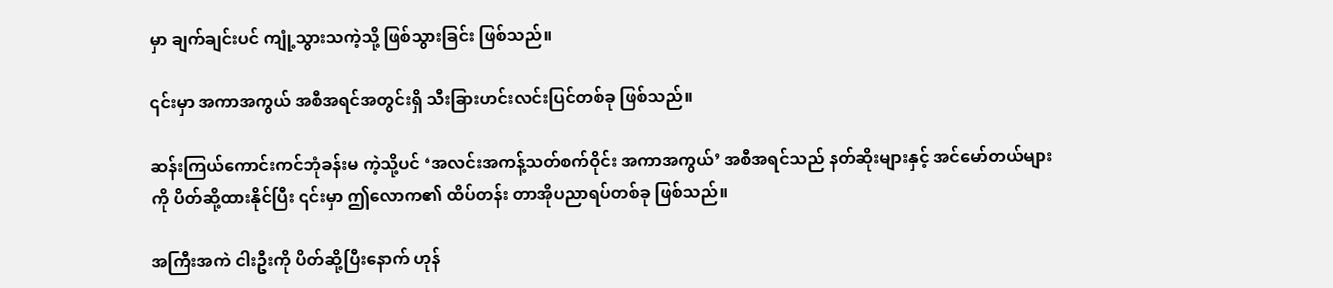မှာ ချက်ချင်းပင် ကျုံ့သွားသကဲ့သို့ ဖြစ်သွားခြင်း ဖြစ်သည်။

၎င်းမှာ အကာအကွယ် အစီအရင်အတွင်းရှိ သီးခြားဟင်းလင်းပြင်တစ်ခု ဖြစ်သည်။

ဆန်းကြယ်ကောင်းကင်ဘုံခန်းမ ကဲ့သို့ပင် ‘အလင်းအကန့်သတ်စက်ဝိုင်း အကာအကွယ်’ အစီအရင်သည် နတ်ဆိုးများနှင့် အင်မော်တယ်များကို ပိတ်ဆို့ထားနိုင်ပြီး ၎င်းမှာ ဤလောက၏ ထိပ်တန်း တာအိုပညာရပ်တစ်ခု ဖြစ်သည်။

အကြီးအကဲ ငါးဦးကို ပိတ်ဆို့ပြီးနောက် ဟုန်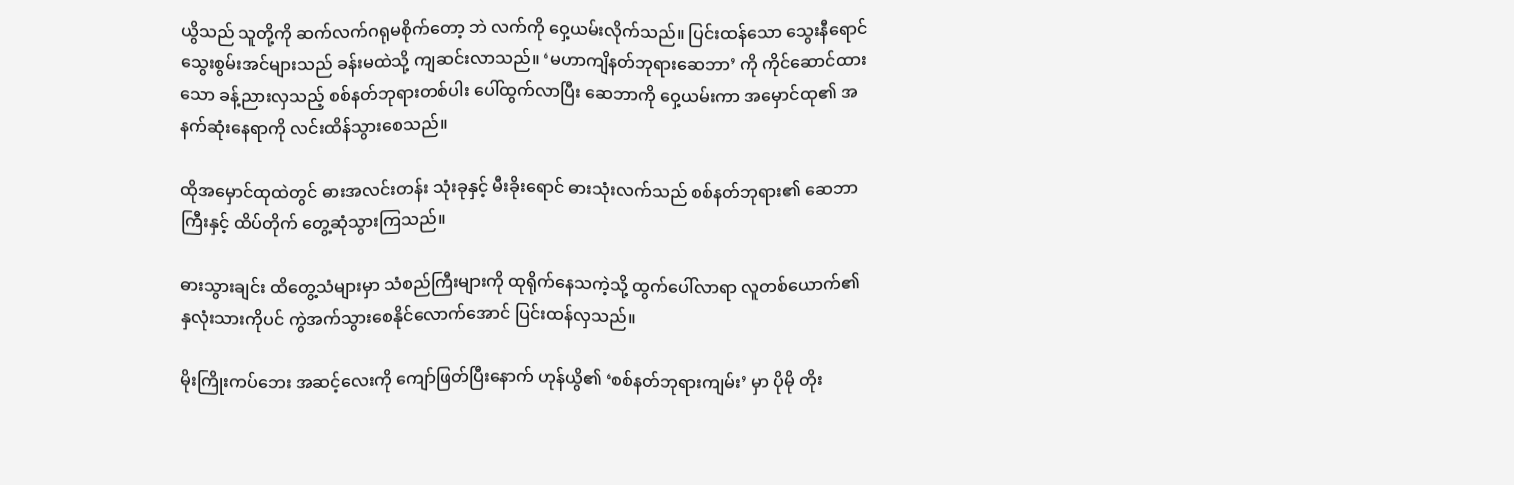ယွိသည် သူတို့ကို ဆက်လက်ဂရုမစိုက်တော့ ဘဲ လက်ကို ဝှေ့ယမ်းလိုက်သည်။ ပြင်းထန်သော သွေးနီရောင် သွေးစွမ်းအင်များသည် ခန်းမထဲသို့ ကျဆင်းလာသည်။ ‘မဟာကျိနတ်ဘုရားဆေဘာ’ ကို ကိုင်ဆောင်ထားသော ခန့်ညားလှသည့် စစ်နတ်ဘုရားတစ်ပါး ပေါ်ထွက်လာပြီး ဆေဘာကို ဝှေ့ယမ်းကာ အမှောင်ထု၏ အနက်ဆုံးနေရာကို လင်းထိန်သွားစေသည်။

ထိုအမှောင်ထုထဲတွင် ဓားအလင်းတန်း သုံးခုနှင့် မီးခိုးရောင် ဓားသုံးလက်သည် စစ်နတ်ဘုရား၏ ဆေဘာကြီးနှင့် ထိပ်တိုက် တွေ့ဆုံသွားကြသည်။

ဓားသွားချင်း ထိတွေ့သံများမှာ သံစည်ကြီးများကို ထုရိုက်နေသကဲ့သို့ ထွက်ပေါ်လာရာ လူတစ်ယောက်၏ နှလုံးသားကိုပင် ကွဲအက်သွားစေနိုင်လောက်အောင် ပြင်းထန်လှသည်။

မိုးကြိုးကပ်ဘေး အဆင့်လေးကို ကျော်ဖြတ်ပြီးနောက် ဟုန်ယွိ၏ ‘စစ်နတ်ဘုရားကျမ်း’ မှာ ပိုမို တိုး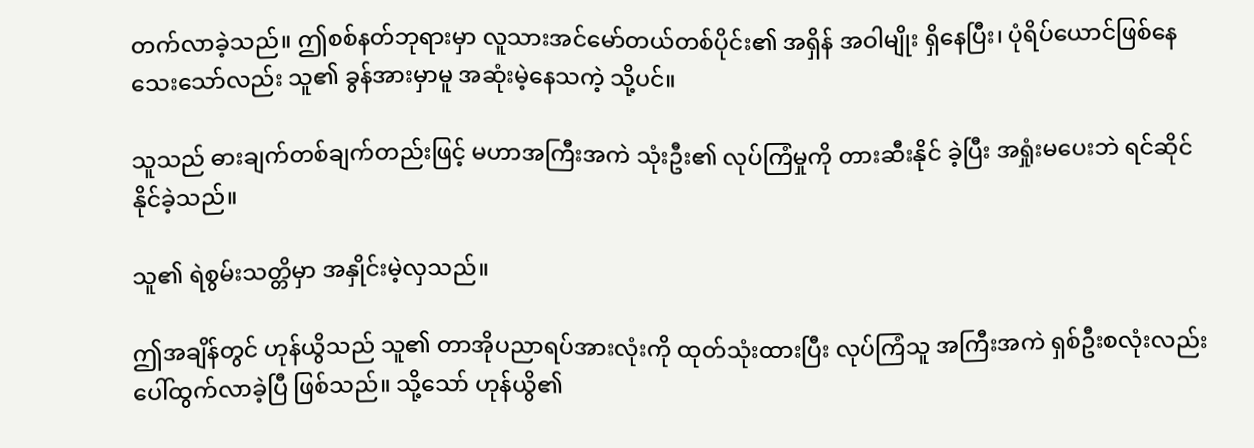တက်လာခဲ့သည်။ ဤစစ်နတ်ဘုရားမှာ လူသားအင်မော်တယ်တစ်ပိုင်း၏ အရှိန် အဝါမျိုး ရှိနေပြီး၊ ပုံရိပ်ယောင်ဖြစ်နေသေးသော်လည်း သူ၏ ခွန်အားမှာမူ အဆုံးမဲ့နေသကဲ့ သို့ပင်။

သူသည် ဓားချက်တစ်ချက်တည်းဖြင့် မဟာအကြီးအကဲ သုံးဦး၏ လုပ်ကြံမှုကို တားဆီးနိုင် ခဲ့ပြီး အရှုံးမပေးဘဲ ရင်ဆိုင်နိုင်ခဲ့သည်။

သူ၏ ရဲစွမ်းသတ္တိမှာ အနှိုင်းမဲ့လှသည်။

ဤအချိန်တွင် ဟုန်ယွိသည် သူ၏ တာအိုပညာရပ်အားလုံးကို ထုတ်သုံးထားပြီး လုပ်ကြံသူ အကြီးအကဲ ရှစ်ဦးစလုံးလည်း ပေါ်ထွက်လာခဲ့ပြီ ဖြစ်သည်။ သို့သော် ဟုန်ယွိ၏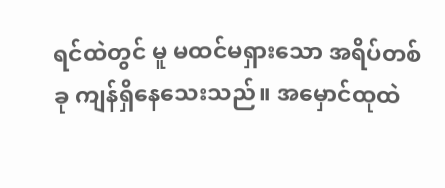ရင်ထဲတွင် မူ မထင်မရှားသော အရိပ်တစ်ခု ကျန်ရှိနေသေးသည်။ အမှောင်ထုထဲ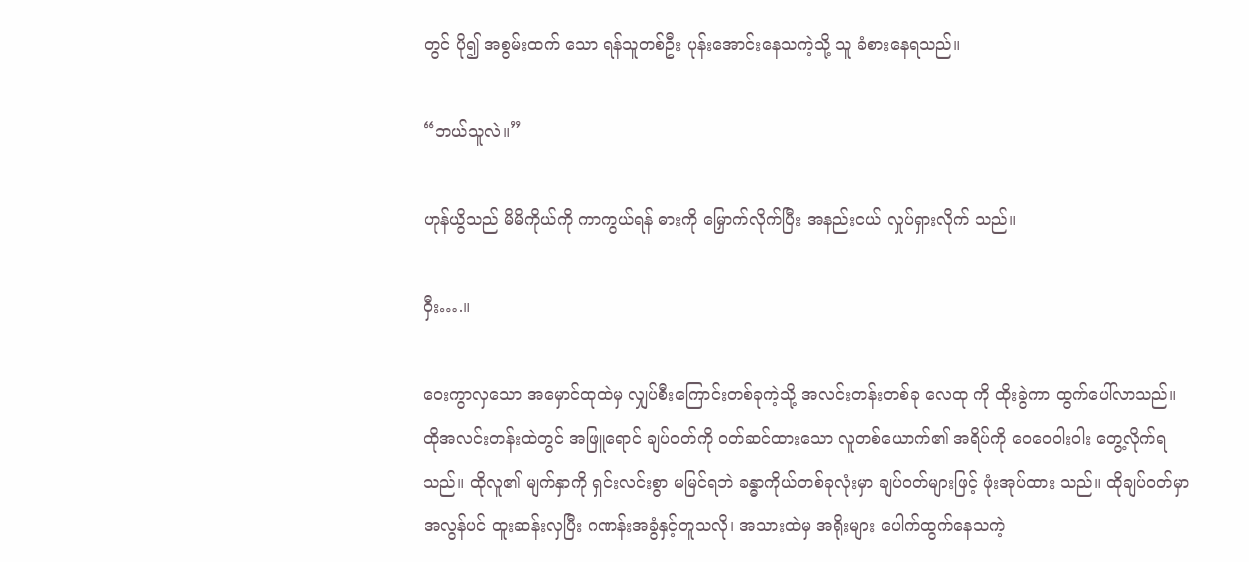တွင် ပို၍ အစွမ်းထက် သော ရန်သူတစ်ဦး ပုန်းအောင်းနေသကဲ့သို့ သူ ခံစားနေရသည်။

“ဘယ်သူလဲ။”

ဟုန်ယွိသည် မိမိကိုယ်ကို ကာကွယ်ရန် ဓားကို မြှောက်လိုက်ပြီး အနည်းငယ် လှုပ်ရှားလိုက် သည်။

ဝှီး….။

ဝေးကွာလှသော အမှောင်ထုထဲမှ လျှပ်စီးကြောင်းတစ်ခုကဲ့သို့ အလင်းတန်းတစ်ခု လေထု ကို ထိုးခွဲကာ ထွက်ပေါ်လာသည်။ ထိုအလင်းတန်းထဲတွင် အဖြူရောင် ချပ်ဝတ်ကို ဝတ်ဆင်ထားသော လူတစ်ယောက်၏ အရိပ်ကို ဝေဝေဝါးဝါး တွေ့လိုက်ရသည်။ ထိုလူ၏ မျက်နှာကို ရှင်းလင်းစွာ မမြင်ရဘဲ ခန္ဓာကိုယ်တစ်ခုလုံးမှာ ချပ်ဝတ်များဖြင့် ဖုံးအုပ်ထား သည်။ ထိုချပ်ဝတ်မှာ အလွန်ပင် ထူးဆန်းလှပြီး ဂဏန်းအခွံနှင့်တူသလို၊ အသားထဲမှ အရိုးများ ပေါက်ထွက်နေသကဲ့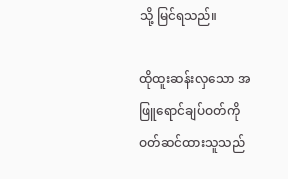သို့ မြင်ရသည်။

ထိုထူးဆန်းလှသော အဖြူရောင်ချပ်ဝတ်ကို ဝတ်ဆင်ထားသူသည်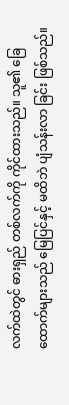လက်ထဲတွင် ဓားရှည် တစ်လက်ကို ကိုင်ထားသည်။ သူ၏ ခြေထောက်များသည် မြေပြင်နှင့် မထိဘဲ ပျံသန်းလာ ခြင်း ဖြစ်သည်။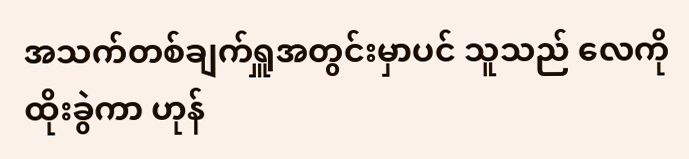အသက်တစ်ချက်ရှူအတွင်းမှာပင် သူသည် လေကို ထိုးခွဲကာ ဟုန်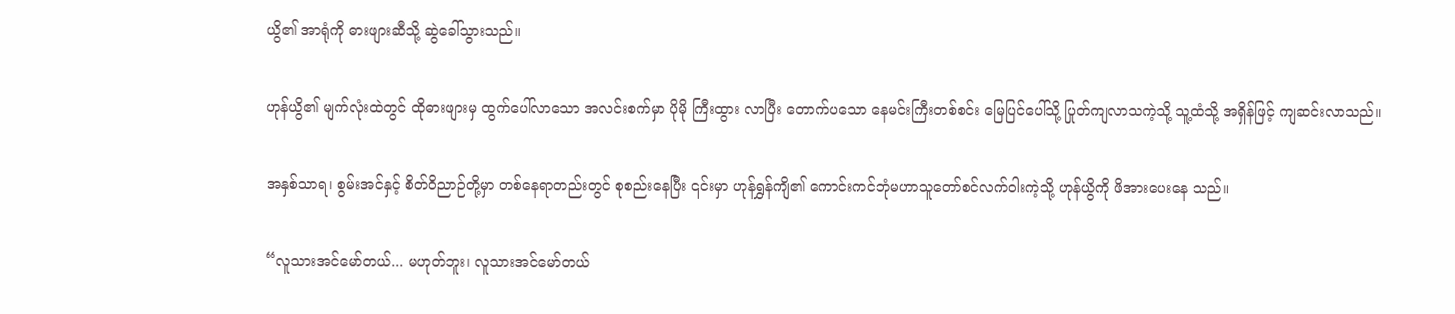ယွိ၏ အာရုံကို ဓားဖျားဆီသို့ ဆွဲခေါ်သွားသည်။

ဟုန်ယွိ၏ မျက်လုံးထဲတွင် ထိုဓားဖျားမှ ထွက်ပေါ်လာသော အလင်းစက်မှာ ပိုမို ကြီးထွား လာပြီး တောက်ပသော နေမင်းကြီးတစ်စင်း မြေပြင်ပေါ်သို့ ပြုတ်ကျလာသကဲ့သို့ သူ့ထံသို့ အရှိန်ဖြင့် ကျဆင်းလာသည်။

အနှစ်သာရ၊ စွမ်းအင်နှင့် စိတ်ဝိညာဉ်တို့မှာ တစ်နေရာတည်းတွင် စုစည်းနေပြီး ၎င်းမှာ ဟုန်ရွှန်ကျိ၏ ကောင်းကင်ဘုံမဟာသူတော်စင်လက်ဝါးကဲ့သို့ ဟုန်ယွိကို ဖိအားပေးနေ သည်။

“လူသားအင်မော်တယ်... မဟုတ်ဘူး၊ လူသားအင်မော်တယ်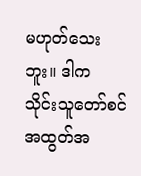မဟုတ်သေးဘူး။ ဒါက သိုင်းသူတော်စင် အထွတ်အ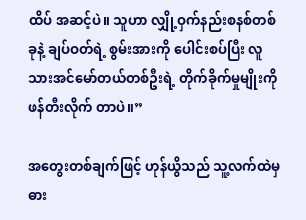ထိပ် အဆင့်ပဲ။ သူဟာ လျှို့ဝှက်နည်းစနစ်တစ်ခုနဲ့ ချပ်ဝတ်ရဲ့ စွမ်းအားကို ပေါင်းစပ်ပြီး လူသားအင်မော်တယ်တစ်ဦးရဲ့ တိုက်ခိုက်မှုမျိုးကို ဖန်တီးလိုက် တာပဲ။”

အတွေးတစ်ချက်ဖြင့် ဟုန်ယွိသည် သူ့လက်ထဲမှ ဓား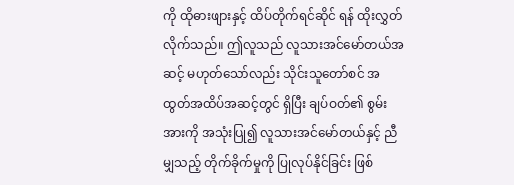ကို ထိုဓားဖျားနှင့် ထိပ်တိုက်ရင်ဆိုင် ရန် ထိုးလွှတ်လိုက်သည်။ ဤလူသည် လူသားအင်မော်တယ်အဆင့် မဟုတ်သော်လည်း သိုင်းသူတော်စင် အထွတ်အထိပ်အဆင့်တွင် ရှိပြီး ချပ်ဝတ်၏ စွမ်းအားကို အသုံးပြု၍ လူသားအင်မော်တယ်နှင့် ညီမျှသည့် တိုက်ခိုက်မှုကို ပြုလုပ်နိုင်ခြင်း ဖြစ်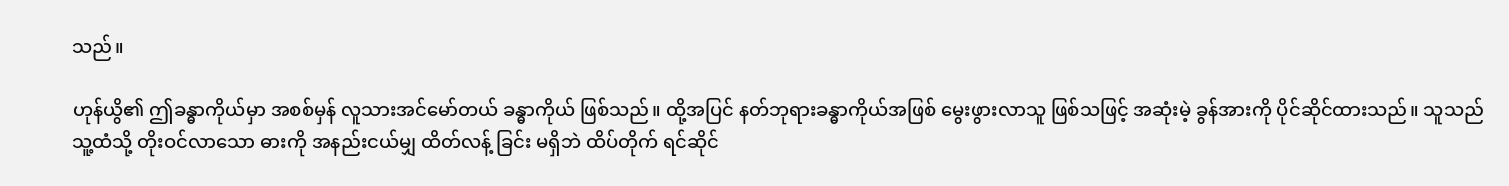သည်။

ဟုန်ယွိ၏ ဤခန္ဓာကိုယ်မှာ အစစ်မှန် လူသားအင်မော်တယ် ခန္ဓာကိုယ် ဖြစ်သည်။ ထို့အပြင် နတ်ဘုရားခန္ဓာကိုယ်အဖြစ် မွေးဖွားလာသူ ဖြစ်သဖြင့် အဆုံးမဲ့ ခွန်အားကို ပိုင်ဆိုင်ထားသည်။ သူသည် သူ့ထံသို့ တိုးဝင်လာသော ဓားကို အနည်းငယ်မျှ ထိတ်လန့် ခြင်း မရှိဘဲ ထိပ်တိုက် ရင်ဆိုင်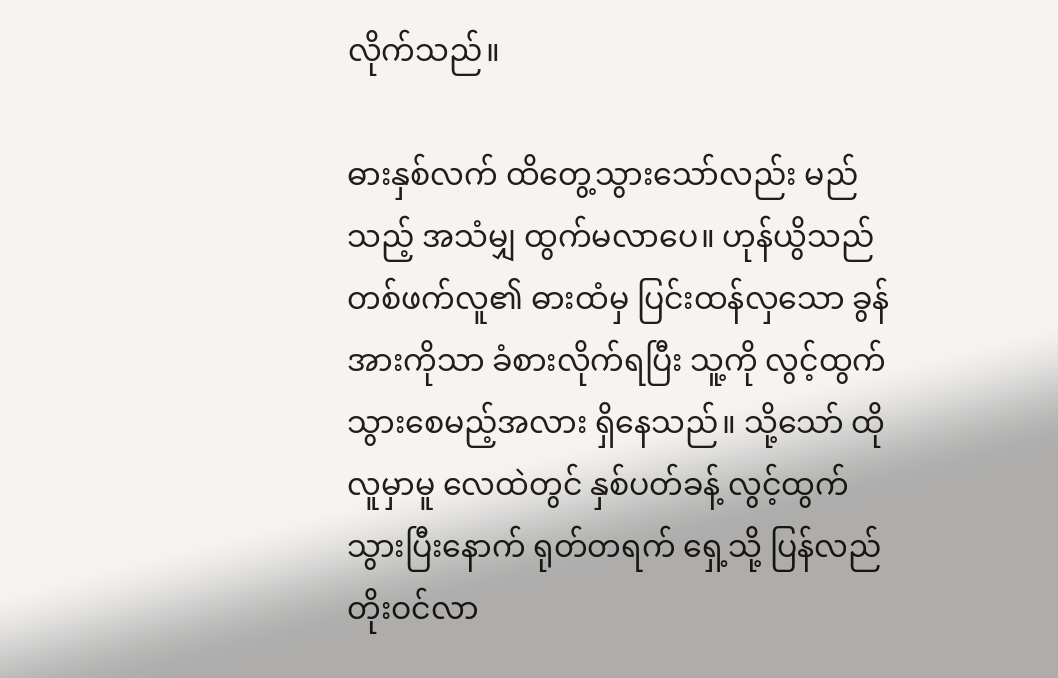လိုက်သည်။

ဓားနှစ်လက် ထိတွေ့သွားသော်လည်း မည်သည့် အသံမျှ ထွက်မလာပေ။ ဟုန်ယွိသည် တစ်ဖက်လူ၏ ဓားထံမှ ပြင်းထန်လှသော ခွန်အားကိုသာ ခံစားလိုက်ရပြီး သူ့ကို လွင့်ထွက် သွားစေမည့်အလား ရှိနေသည်။ သို့သော် ထိုလူမှာမူ လေထဲတွင် နှစ်ပတ်ခန့် လွင့်ထွက် သွားပြီးနောက် ရုတ်တရက် ရှေ့သို့ ပြန်လည် တိုးဝင်လာ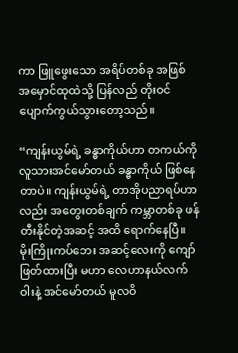ကာ ဖြူဖွေးသော အရိပ်တစ်ခု အဖြစ် အမှောင်ထုထဲသို့ ပြန်လည် တိုးဝင် ပျောက်ကွယ်သွားတော့သည်။

“ကျန်းယွမ်ရဲ့ ခန္ဓာကိုယ်ဟာ တကယ်ကို လူသားအင်မော်တယ် ခန္ဓာကိုယ် ဖြစ်နေတာပဲ။ ကျန်းယွမ်ရဲ့ တာအိုပညာရပ်ဟာလည်း အတွေးတစ်ချက် ကမ္ဘာတစ်ခု ဖန်တီးနိုင်တဲ့အဆင့် အထိ ရောက်နေပြီ။ မိုးကြိုးကပ်ဘေး အဆင့်လေးကို ကျော်ဖြတ်ထားပြီး မဟာ လေဟာနယ်လက်ဝါးနဲ့ အင်မော်တယ် မူလဝိ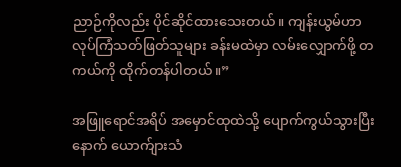ညာဉ်ကိုလည်း ပိုင်ဆိုင်ထားသေးတယ်။ ကျန်းယွမ်ဟာ လုပ်ကြံသတ်ဖြတ်သူများ ခန်းမထဲမှာ လမ်းလျှောက်ဖို့ တကယ်ကို ထိုက်တန်ပါတယ်။”

အဖြူရောင်အရိပ် အမှောင်ထုထဲသို့ ပျောက်ကွယ်သွားပြီးနောက် ယောက်ျားသံ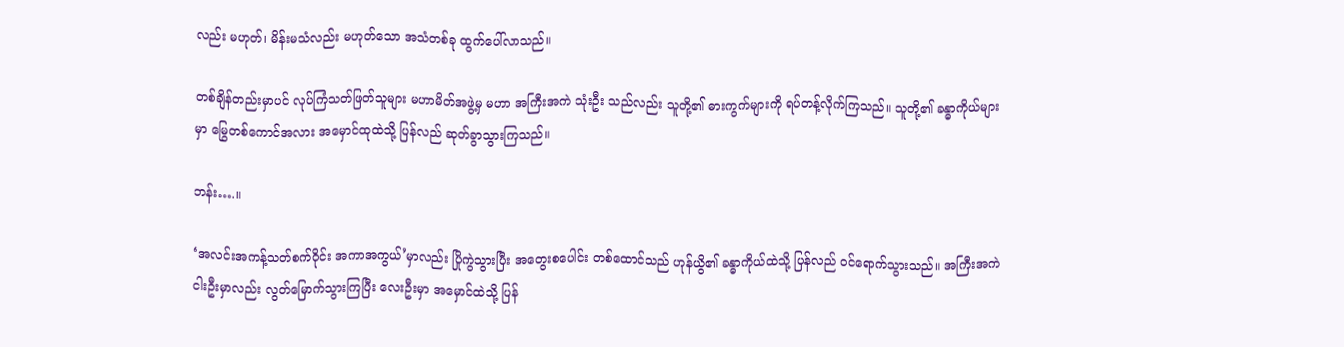လည်း မဟုတ်၊ မိန်းမသံလည်း မဟုတ်သော အသံတစ်ခု ထွက်ပေါ်လာသည်။

တစ်ချိန်တည်းမှာပင် လုပ်ကြံသတ်ဖြတ်သူများ မဟာမိတ်အဖွဲ့မှ မဟာ အကြီးအကဲ သုံးဦး သည်လည်း သူတို့၏ ဓားကွက်များကို ရပ်တန့်လိုက်ကြသည်။ သူတို့၏ ခန္ဓာကိုယ်များမှာ မြွေတစ်ကောင်အလား အမှောင်ထုထဲသို့ ပြန်လည် ဆုတ်ခွာသွားကြသည်။

ဘန်း….။

‘အလင်းအကန့်သတ်စက်ဝိုင်း အကာအကွယ်’မှာလည်း ပြိုကွဲသွားပြီး အတွေးစပေါင်း တစ်ထောင်သည် ဟုန်ယွိ၏ ခန္ဓာကိုယ်ထဲသို့ ပြန်လည် ဝင်ရောက်သွားသည်။ အကြီးအကဲ ငါးဦးမှာလည်း လွတ်မြောက်သွားကြပြီး လေးဦးမှာ အမှောင်ထဲသို့ ပြန်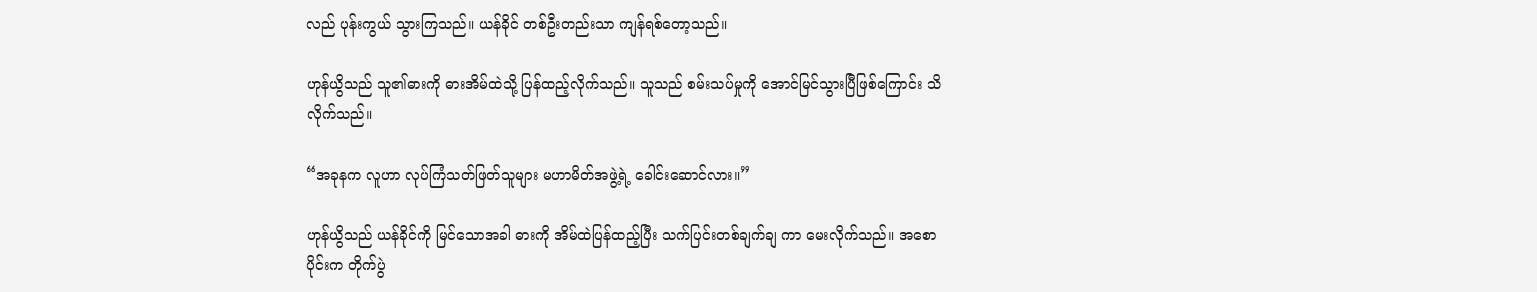လည် ပုန်းကွယ် သွားကြသည်။ ယန်ခိုင် တစ်ဦးတည်းသာ ကျန်ရစ်တော့သည်။

ဟုန်ယွိသည် သူ၏ဓားကို ဓားအိမ်ထဲသို့ ပြန်ထည့်လိုက်သည်။ သူသည် စမ်းသပ်မှုကို အောင်မြင်သွားပြီဖြစ်ကြောင်း သိလိုက်သည်။

“အခုနက လူဟာ လုပ်ကြံသတ်ဖြတ်သူများ မဟာမိတ်အဖွဲ့ရဲ့ ခေါင်းဆောင်လား။”

ဟုန်ယွိသည် ယန်ခိုင်ကို မြင်သောအခါ ဓားကို အိမ်ထဲပြန်ထည့်ပြီး သက်ပြင်းတစ်ချက်ချ ကာ မေးလိုက်သည်။ အစောပိုင်းက တိုက်ပွဲ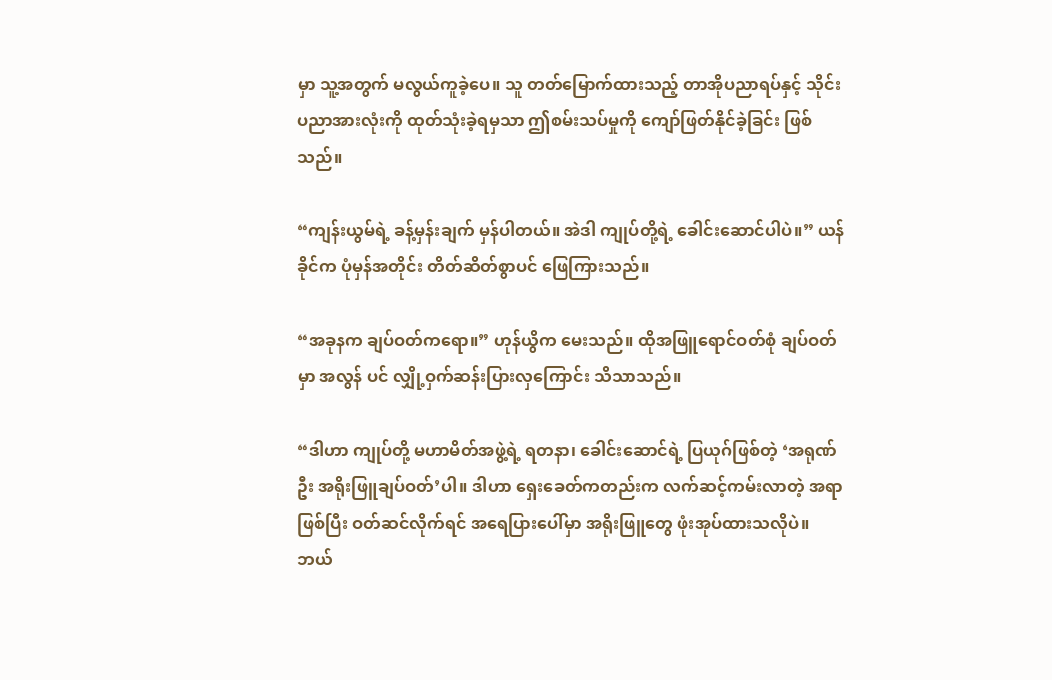မှာ သူ့အတွက် မလွယ်ကူခဲ့ပေ။ သူ တတ်မြောက်ထားသည့် တာအိုပညာရပ်နှင့် သိုင်းပညာအားလုံးကို ထုတ်သုံးခဲ့ရမှသာ ဤစမ်းသပ်မှုကို ကျော်ဖြတ်နိုင်ခဲ့ခြင်း ဖြစ်သည်။

“ကျန်းယွမ်ရဲ့ ခန့်မှန်းချက် မှန်ပါတယ်။ အဲဒါ ကျုပ်တို့ရဲ့ ခေါင်းဆောင်ပါပဲ။” ယန်ခိုင်က ပုံမှန်အတိုင်း တိတ်ဆိတ်စွာပင် ဖြေကြားသည်။

“အခုနက ချပ်ဝတ်ကရော။” ဟုန်ယွိက မေးသည်။ ထိုအဖြူရောင်ဝတ်စုံ ချပ်ဝတ်မှာ အလွန် ပင် လျှို့ဝှက်ဆန်းပြားလှကြောင်း သိသာသည်။

“ဒါဟာ ကျုပ်တို့ မဟာမိတ်အဖွဲ့ရဲ့ ရတနာ၊ ခေါင်းဆောင်ရဲ့ ပြယုဂ်ဖြစ်တဲ့ ‘အရုဏ်ဦး အရိုးဖြူချပ်ဝတ်’ပါ။ ဒါဟာ ရှေးခေတ်ကတည်းက လက်ဆင့်ကမ်းလာတဲ့ အရာဖြစ်ပြီး ဝတ်ဆင်လိုက်ရင် အရေပြားပေါ်မှာ အရိုးဖြူတွေ ဖုံးအုပ်ထားသလိုပဲ။ ဘယ်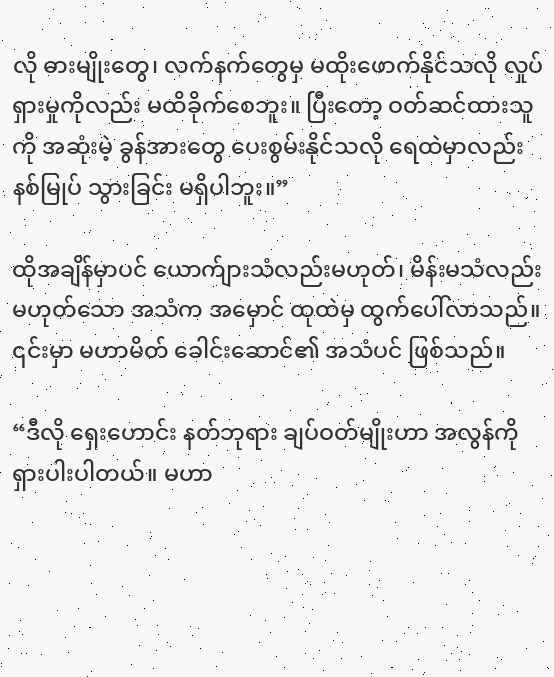လို ဓားမျိုးတွေ၊ လက်နက်တွေမှ မထိုးဖောက်နိုင်သလို လှုပ်ရှားမှုကိုလည်း မထိခိုက်စေဘူး။ ပြီးတော့ ဝတ်ဆင်ထားသူကို အဆုံးမဲ့ ခွန်အားတွေ ပေးစွမ်းနိုင်သလို ရေထဲမှာလည်း နစ်မြုပ် သွားခြင်း မရှိပါဘူး။”

ထိုအချိန်မှာပင် ယောက်ျားသံလည်းမဟုတ်၊ မိန်းမသံလည်းမဟုတ်သော အသံက အမှောင် ထုထဲမှ ထွက်ပေါ်လာသည်။ ၎င်းမှာ မဟာမိတ် ခေါင်းဆောင်၏ အသံပင် ဖြစ်သည်။

“ဒီလို ရှေးဟောင်း နတ်ဘုရား ချပ်ဝတ်မျိုးဟာ အလွန်ကို ရှားပါးပါတယ်။ မဟာ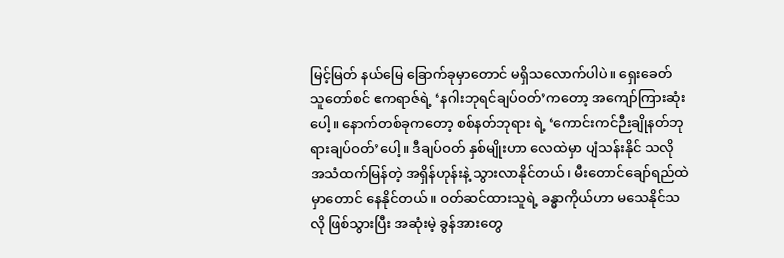မြင့်မြတ် နယ်မြေ ခြောက်ခုမှာတောင် မရှိသလောက်ပါပဲ။ ရှေးခေတ် သူတော်စင် ဧကရာဇ်ရဲ့ ‘နဂါးဘုရင်ချပ်ဝတ်’ကတော့ အကျော်ကြားဆုံးပေါ့။ နောက်တစ်ခုကတော့ စစ်နတ်ဘုရား ရဲ့ ‘ကောင်းကင်ဉီးချိုနတ်ဘုရားချပ်ဝတ်’ပေါ့။ ဒီချပ်ဝတ် နှစ်မျိုးဟာ လေထဲမှာ ပျံသန်းနိုင် သလို အသံထက်မြန်တဲ့ အရှိန်ဟုန်းနဲ့ သွားလာနိုင်တယ်၊ မီးတောင်ချော်ရည်ထဲမှာတောင် နေနိုင်တယ်။ ဝတ်ဆင်ထားသူရဲ့ ခန္ဓာကိုယ်ဟာ မသေနိုင်သလို ဖြစ်သွားပြီး အဆုံးမဲ့ ခွန်အားတွေ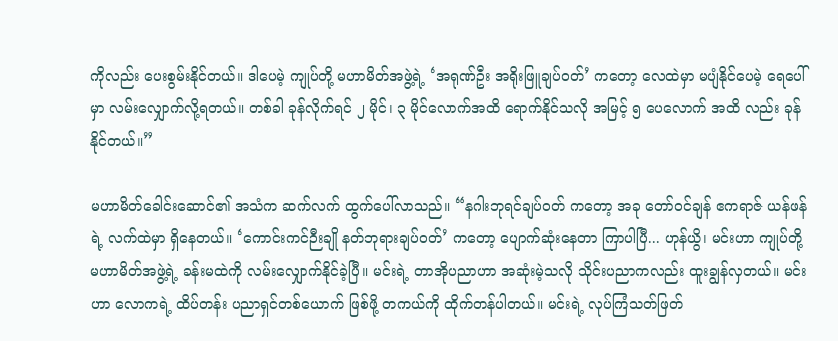ကိုလည်း ပေးစွမ်းနိုင်တယ်။ ဒါပေမဲ့ ကျုပ်တို့ မဟာမိတ်အဖွဲ့ရဲ့ ‘အရုဏ်ဦး အရိုးဖြူချပ်ဝတ်’ ကတော့ လေထဲမှာ မပျံနိုင်ပေမဲ့ ရေပေါ်မှာ လမ်းလျှောက်လို့ရတယ်။ တစ်ခါ ခုန်လိုက်ရင် ၂ မိုင်၊ ၃ မိုင်လောက်အထိ ရောက်နိုင်သလို အမြင့် ၅ ပေလောက် အထိ လည်း ခုန်နိုင်တယ်။”

မဟာမိတ်ခေါင်းဆောင်၏ အသံက ဆက်လက် ထွက်ပေါ်လာသည်။ “နဂါးဘုရင်ချပ်ဝတ် ကတော့ အခု တော်ဝင်ချန် ဧကရာဇ် ယန်ဖန်ရဲ့ လက်ထဲမှာ ရှိနေတယ်။ ‘ကောင်းကင်ဉီးချို နတ်ဘုရားချပ်ဝတ်’ ကတော့ ပျောက်ဆုံးနေတာ ကြာပါပြီ... ဟုန်ယွိ၊ မင်းဟာ ကျုပ်တို့ မဟာမိတ်အဖွဲ့ရဲ့ ခန်းမထဲကို လမ်းလျှောက်နိုင်ခဲ့ပြီ။ မင်းရဲ့ တာအိုပညာဟာ အဆုံးမဲ့သလို သိုင်းပညာကလည်း ထူးချွန်လှတယ်။ မင်းဟာ လောကရဲ့ ထိပ်တန်း ပညာရှင်တစ်ယောက် ဖြစ်ဖို့ တကယ်ကို ထိုက်တန်ပါတယ်။ မင်းရဲ့ လုပ်ကြံသတ်ဖြတ်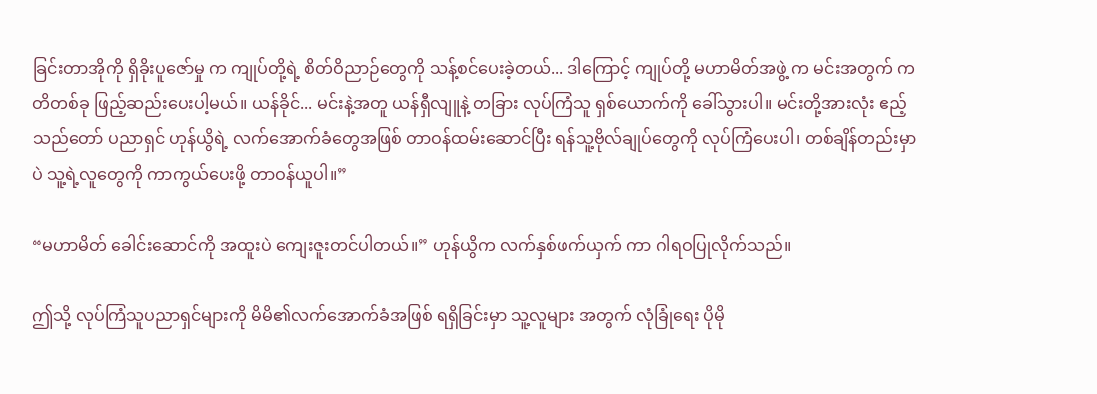ခြင်းတာအိုကို ရှိခိုးပူဇော်မှု က ကျုပ်တို့ရဲ့ စိတ်ဝိညာဉ်တွေကို သန့်စင်ပေးခဲ့တယ်... ဒါကြောင့် ကျုပ်တို့ မဟာမိတ်အဖွဲ့ က မင်းအတွက် ကတိတစ်ခု ဖြည့်ဆည်းပေးပါ့မယ်။ ယန်ခိုင်... မင်းနဲ့အတူ ယန်ရှီလျူနဲ့ တခြား လုပ်ကြံသူ ရှစ်ယောက်ကို ခေါ်သွားပါ။ မင်းတို့အားလုံး ဧည့်သည်တော် ပညာရှင် ဟုန်ယွိရဲ့ လက်အောက်ခံတွေအဖြစ် တာဝန်ထမ်းဆောင်ပြီး ရန်သူ့ဗိုလ်ချုပ်တွေကို လုပ်ကြံပေးပါ၊ တစ်ချိန်တည်းမှာပဲ သူ့ရဲ့လူတွေကို ကာကွယ်ပေးဖို့ တာဝန်ယူပါ။”

“မဟာမိတ် ခေါင်းဆောင်ကို အထူးပဲ ကျေးဇူးတင်ပါတယ်။” ဟုန်ယွိက လက်နှစ်ဖက်ယှက် ကာ ဂါရဝပြုလိုက်သည်။

ဤသို့ လုပ်ကြံသူပညာရှင်များကို မိမိ၏လက်အောက်ခံအဖြစ် ရရှိခြင်းမှာ သူ့လူများ အတွက် လုံခြုံရေး ပိုမို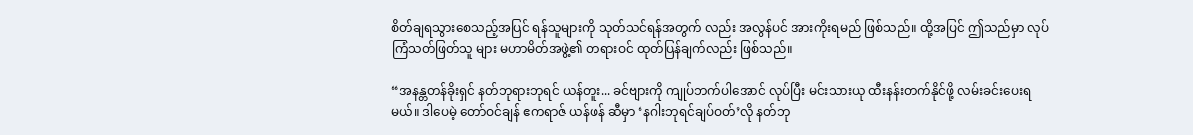စိတ်ချရသွားစေသည့်အပြင် ရန်သူများကို သုတ်သင်ရန်အတွက် လည်း အလွန်ပင် အားကိုးရမည် ဖြစ်သည်။ ထို့အပြင် ဤသည်မှာ လုပ်ကြံသတ်ဖြတ်သူ များ မဟာမိတ်အဖွဲ့၏ တရားဝင် ထုတ်ပြန်ချက်လည်း ဖြစ်သည်။

“အနန္တတန်ခိုးရှင် နတ်ဘုရားဘုရင် ယန်တူး... ခင်ဗျားကို ကျုပ်ဘက်ပါအောင် လုပ်ပြီး မင်းသားယု ထီးနန်းတက်နိုင်ဖို့ လမ်းခင်းပေးရမယ်။ ဒါပေမဲ့ တော်ဝင်ချန် ဧကရာဇ် ယန်ဖန် ဆီမှာ ‘နဂါးဘုရင်ချပ်ဝတ်’လို နတ်ဘု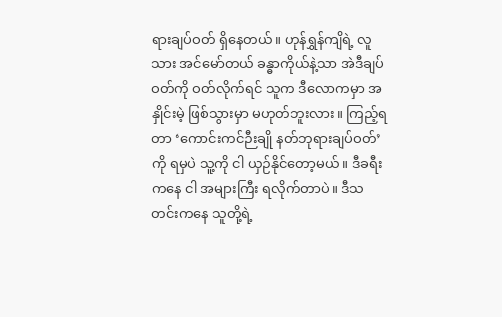ရားချပ်ဝတ် ရှိနေတယ်။ ဟုန်ရွှန်ကျိရဲ့ လူသား အင်မော်တယ် ခန္ဓာကိုယ်နဲ့သာ အဲဒီချပ်ဝတ်ကို ဝတ်လိုက်ရင် သူက ဒီလောကမှာ အနှိုင်းမဲ့ ဖြစ်သွားမှာ မဟုတ်ဘူးလား။ ကြည့်ရတာ ‘ကောင်းကင်ဉီးချို နတ်ဘုရားချပ်ဝတ်’ ကို ရမှပဲ သူ့ကို ငါ ယှဉ်နိုင်တော့မယ်။ ဒီခရီးကနေ ငါ အများကြီး ရလိုက်တာပဲ။ ဒီသတင်းကနေ သူတို့ရဲ့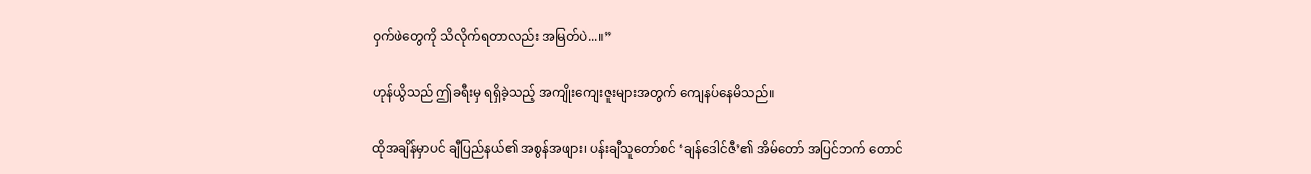ဝှက်ဖဲတွေကို သိလိုက်ရတာလည်း အမြတ်ပဲ...။”

ဟုန်ယွိသည် ဤခရီးမှ ရရှိခဲ့သည့် အကျိုးကျေးဇူးများအတွက် ကျေနပ်နေမိသည်။

ထိုအချိန်မှာပင် ချီပြည်နယ်၏ အစွန်အဖျား၊ ပန်းချီသူတော်စင် ‘ချန်ဒေါင်ဇီ’၏ အိမ်တော် အပြင်ဘက် တောင်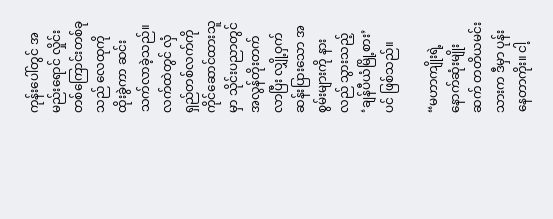ကုန်းပေါ်တွင် အမည်းရောင် လှိုင်းတစ်ကြောင်းတစ်ခုသည် လေထုကို ထိုးခွဲကာ ဆင်းသက်လာခဲ့သည်။ လက်ထဲတွင် လှံရှည်တစ်လက်ကို ကိုင်ဆောင်ထားသူမှာ သိုင်းပညာတွင် အလွန်တိုးတက်လာပြီး လျှို့ဝှက်ဆန်းပြားသော အစွမ်းများကို နားလည် သွားသည့် ‘ချန်ပီယံမြို့စား’ ပင် ဖြစ်သည်။

“မဟာကျိုးရဲ့ နောက်ဆုံးမျိုးဆက် တတိယမင်းသားက ဒီမှာ ပုန်းနေတာကိုး။ ငါ့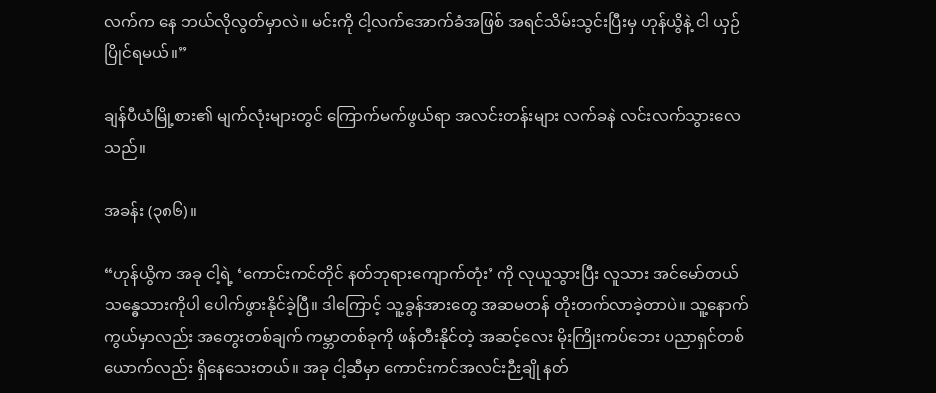လက်က နေ ဘယ်လိုလွတ်မှာလဲ။ မင်းကို ငါ့လက်အောက်ခံအဖြစ် အရင်သိမ်းသွင်းပြီးမှ ဟုန်ယွိနဲ့ ငါ ယှဉ်ပြိုင်ရမယ်။”

ချန်ပီယံမြို့စား၏ မျက်လုံးများတွင် ကြောက်မက်ဖွယ်ရာ အလင်းတန်းများ လက်ခနဲ လင်းလက်သွားလေသည်။

အခန်း (၃၈၆)။

“ဟုန်ယွိက အခု ငါ့ရဲ့ ‘ကောင်းကင်တိုင် နတ်ဘုရားကျောက်တုံး’ ကို လုယူသွားပြီး လူသား အင်မော်တယ် သန္ဓေသားကိုပါ ပေါက်ဖွားနိုင်ခဲ့ပြီ။ ဒါကြောင့် သူ့ခွန်အားတွေ အဆမတန် တိုးတက်လာခဲ့တာပဲ။ သူ့နောက်ကွယ်မှာလည်း အတွေးတစ်ချက် ကမ္ဘာတစ်ခုကို ဖန်တီးနိုင်တဲ့ အဆင့်လေး မိုးကြိုးကပ်ဘေး ပညာရှင်တစ်ယောက်လည်း ရှိနေသေးတယ်။ အခု ငါ့ဆီမှာ ကောင်းကင်အလင်းဉီးချို နတ်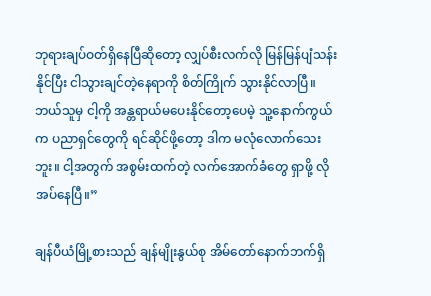ဘုရားချပ်ဝတ်ရှိနေပြီဆိုတော့ လျှပ်စီးလက်လို မြန်မြန်ပျံသန်းနိုင်ပြီး ငါသွားချင်တဲ့နေရာကို စိတ်ကြိုက် သွားနိုင်လာပြီ။ ဘယ်သူမှ ငါ့ကို အန္တရာယ်မပေးနိုင်တော့ပေမဲ့ သူ့နောက်ကွယ်က ပညာရှင်တွေကို ရင်ဆိုင်ဖို့တော့ ဒါက မလုံလောက်သေးဘူး။ ငါ့အတွက် အစွမ်းထက်တဲ့ လက်အောက်ခံတွေ ရှာဖို့ လိုအပ်နေပြီ။”

ချန်ပီယံမြို့စားသည် ချန်မျိုးနွယ်စု အိမ်တော်နောက်ဘက်ရှိ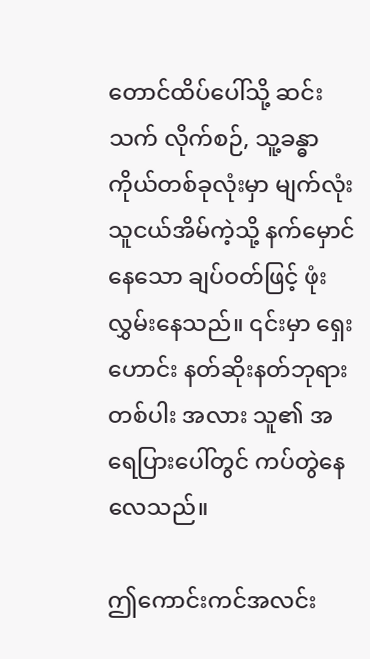တောင်ထိပ်ပေါ်သို့ ဆင်းသက် လိုက်စဉ်, သူ့ခန္ဓာကိုယ်တစ်ခုလုံးမှာ မျက်လုံးသူငယ်အိမ်ကဲ့သို့ နက်မှောင်နေသော ချပ်ဝတ်ဖြင့် ဖုံးလွှမ်းနေသည်။ ၎င်းမှာ ရှေးဟောင်း နတ်ဆိုးနတ်ဘုရားတစ်ပါး အလား သူ၏ အရေပြားပေါ်တွင် ကပ်တွဲနေလေသည်။

ဤကောင်းကင်အလင်း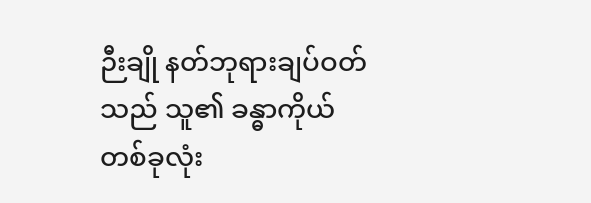ဉီးချို နတ်ဘုရားချပ်ဝတ်သည် သူ၏ ခန္ဓာကိုယ်တစ်ခုလုံး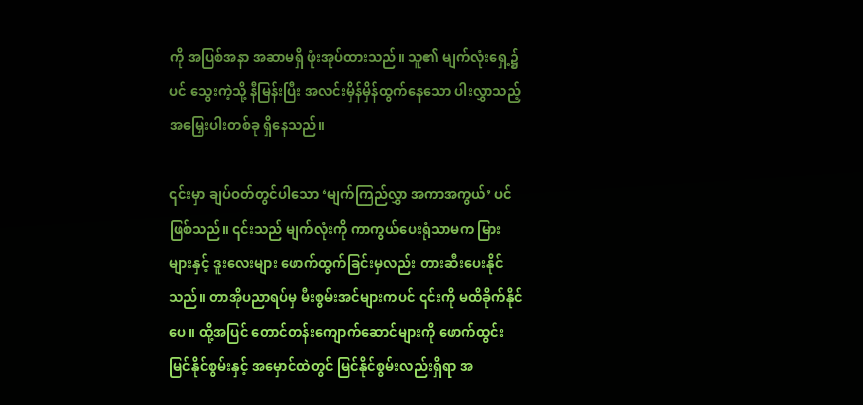ကို အပြစ်အနာ အဆာမရှိ ဖုံးအုပ်ထားသည်။ သူ၏ မျက်လုံးရှေ့၌ပင် သွေးကဲ့သို့ နီမြန်းပြီး အလင်းမှိန်မှိန်ထွက်နေသော ပါးလွှာသည့် အမြှေးပါးတစ်ခု ရှိနေသည်။

၎င်းမှာ ချပ်ဝတ်တွင်ပါသော ‘မျက်ကြည်လွှာ အကာအကွယ်’ ပင် ဖြစ်သည်။ ၎င်းသည် မျက်လုံးကို ကာကွယ်ပေးရုံသာမက မြားများနှင့် ဒူးလေးများ ဖောက်ထွက်ခြင်းမှလည်း တားဆီးပေးနိုင်သည်။ တာအိုပညာရပ်မှ မီးစွမ်းအင်များကပင် ၎င်းကို မထိခိုက်နိုင်ပေ။ ထို့အပြင် တောင်တန်းကျောက်ဆောင်များကို ဖောက်ထွင်းမြင်နိုင်စွမ်းနှင့် အမှောင်ထဲတွင် မြင်နိုင်စွမ်းလည်းရှိရာ အ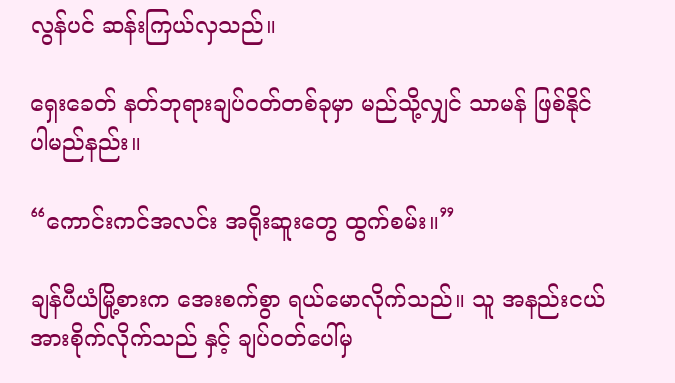လွန်ပင် ဆန်းကြယ်လှသည်။

ရှေးခေတ် နတ်ဘုရားချပ်ဝတ်တစ်ခုမှာ မည်သို့လျှင် သာမန် ဖြစ်နိုင်ပါမည်နည်း။

“ကောင်းကင်အလင်း အရိုးဆူးတွေ ထွက်စမ်း။”

ချန်ပီယံမြို့စားက အေးစက်စွာ ရယ်မောလိုက်သည်။ သူ အနည်းငယ် အားစိုက်လိုက်သည် နှင့် ချပ်ဝတ်ပေါ်မှ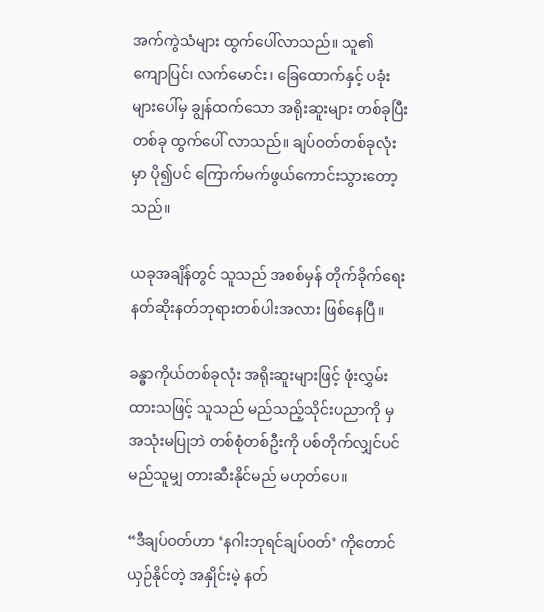အက်ကွဲသံများ ထွက်ပေါ်လာသည်။ သူ၏ ကျောပြင်၊ လက်မောင်း၊ ခြေထောက်နှင့် ပခုံးများပေါ်မှ ချွန်ထက်သော အရိုးဆူးများ တစ်ခုပြီးတစ်ခု ထွက်ပေါ် လာသည်။ ချပ်ဝတ်တစ်ခုလုံးမှာ ပို၍ပင် ကြောက်မက်ဖွယ်ကောင်းသွားတော့သည်။

ယခုအချိန်တွင် သူသည် အစစ်မှန် တိုက်ခိုက်ရေး နတ်ဆိုးနတ်ဘုရားတစ်ပါးအလား ဖြစ်နေပြီ။

ခန္ဓာကိုယ်တစ်ခုလုံး အရိုးဆူးများဖြင့် ဖုံးလွှမ်းထားသဖြင့် သူသည် မည်သည့်သိုင်းပညာကို မှ အသုံးမပြုဘဲ တစ်စုံတစ်ဦးကို ပစ်တိုက်လျှင်ပင် မည်သူမျှ တားဆီးနိုင်မည် မဟုတ်ပေ။

“ဒီချပ်ဝတ်ဟာ ‘နဂါးဘုရင်ချပ်ဝတ်’ ကိုတောင် ယှဉ်နိုင်တဲ့ အနှိုင်းမဲ့ နတ်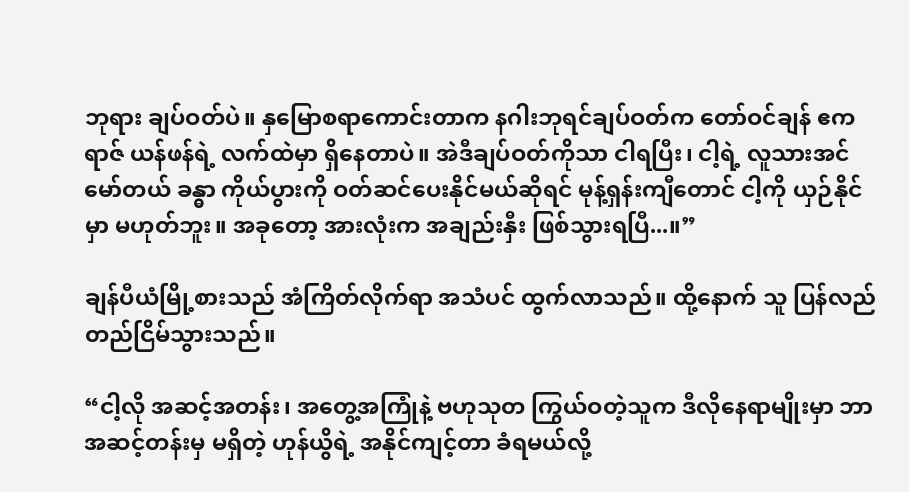ဘုရား ချပ်ဝတ်ပဲ။ နှမြောစရာကောင်းတာက နဂါးဘုရင်ချပ်ဝတ်က တော်ဝင်ချန် ဧကရာဇ် ယန်ဖန်ရဲ့ လက်ထဲမှာ ရှိနေတာပဲ။ အဲဒီချပ်ဝတ်ကိုသာ ငါရပြီး၊ ငါ့ရဲ့ လူသားအင်မော်တယ် ခန္ဓာ ကိုယ်ပွားကို ဝတ်ဆင်ပေးနိုင်မယ်ဆိုရင် မုန့်ရှန်းကျီတောင် ငါ့ကို ယှဉ်နိုင်မှာ မဟုတ်ဘူး။ အခုတော့ အားလုံးက အချည်းနှီး ဖြစ်သွားရပြီ...။”

ချန်ပီယံမြို့စားသည် အံကြိတ်လိုက်ရာ အသံပင် ထွက်လာသည်။ ထို့နောက် သူ ပြန်လည် တည်ငြိမ်သွားသည်။

“ငါ့လို အဆင့်အတန်း၊ အတွေ့အကြုံနဲ့ ဗဟုသုတ ကြွယ်ဝတဲ့သူက ဒီလိုနေရာမျိုးမှာ ဘာအဆင့်တန်းမှ မရှိတဲ့ ဟုန်ယွိရဲ့ အနိုင်ကျင့်တာ ခံရမယ်လို့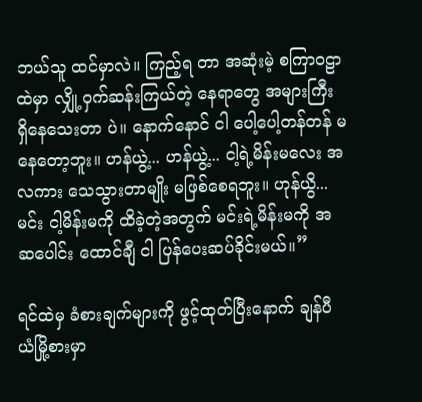ဘယ်သူ ထင်မှာလဲ။ ကြည့်ရ တာ အဆုံးမဲ့ စကြာဝဠာထဲမှာ လျှို့ဝှက်ဆန်းကြယ်တဲ့ နေရာတွေ အများကြီး ရှိနေသေးတာ ပဲ။ နောက်နောင် ငါ ပေါ့ပေါ့တန်တန် မနေတော့ဘူး။ ဟန်ယွဲ့... ဟန်ယွဲ့... ငါ့ရဲ့မိန်းမလေး အလကား သေသွားတာမျိုး မဖြစ်စေရဘူး။ ဟုန်ယွိ... မင်း ငါ့မိန်းမကို ထိခဲ့တဲ့အတွက် မင်းရဲ့မိန်းမကို အဆပေါင်း ထောင်ချီ ငါ ပြန်ပေးဆပ်ခိုင်းမယ်။”

ရင်ထဲမှ ခံစားချက်များကို ဖွင့်ထုတ်ပြီးနောက် ချန်ပီယံမြို့စားမှာ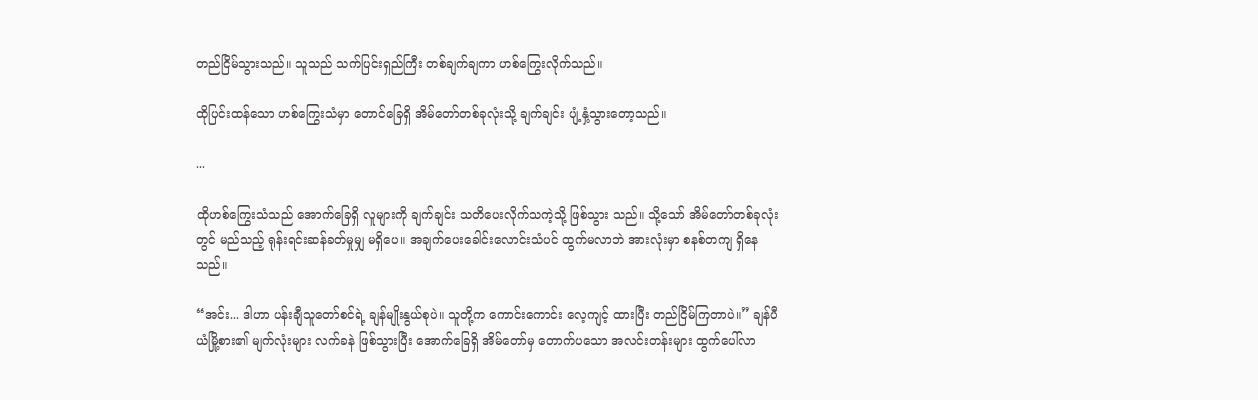တည်ငြိမ်သွားသည်။ သူသည် သက်ပြင်းရှည်ကြီး တစ်ချက်ချကာ ဟစ်ကြွေးလိုက်သည်။

ထိုပြင်းထန်သော ဟစ်ကြွေးသံမှာ တောင်ခြေရှိ အိမ်တော်တစ်ခုလုံးသို့ ချက်ချင်း ပျံ့နှံ့သွားတော့သည်။

...

ထိုဟစ်ကြွေးသံသည် အောက်ခြေရှိ လူများကို ချက်ချင်း သတိပေးလိုက်သကဲ့သို့ ဖြစ်သွား သည်။ သို့သော် အိမ်တော်တစ်ခုလုံးတွင် မည်သည့် ရုန်းရင်းဆန်ခတ်မှုမျှ မရှိပေ။ အချက်ပေးခေါင်းလောင်းသံပင် ထွက်မလာဘဲ အားလုံးမှာ စနစ်တကျ ရှိနေသည်။

“အင်း... ဒါဟာ ပန်းချီသူတော်စင်ရဲ့ ချန်မျိုးနွယ်စုပဲ။ သူတို့က ကောင်းကောင်း လေ့ကျင့် ထားပြီး တည်ငြိမ်ကြတာပဲ။” ချန်ပီယံမြို့စား၏ မျက်လုံးများ လက်ခနဲ ဖြစ်သွားပြီး အောက်ခြေရှိ အိမ်တော်မှ တောက်ပသော အလင်းတန်းများ ထွက်ပေါ်လာ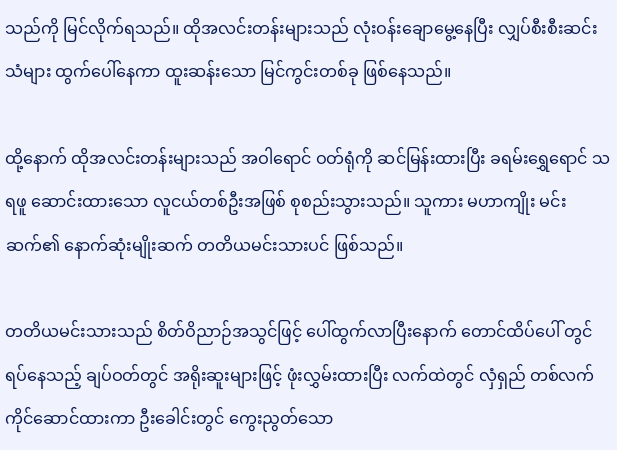သည်ကို မြင်လိုက်ရသည်။ ထိုအလင်းတန်းများသည် လုံးဝန်းချောမွေ့နေပြီး လျှပ်စီးစီးဆင်းသံများ ထွက်ပေါ်နေကာ ထူးဆန်းသော မြင်ကွင်းတစ်ခု ဖြစ်နေသည်။

ထို့နောက် ထိုအလင်းတန်းများသည် အဝါရောင် ဝတ်ရုံကို ဆင်မြန်းထားပြီး ခရမ်းရွှေရောင် သရဖူ ဆောင်းထားသော လူငယ်တစ်ဦးအဖြစ် စုစည်းသွားသည်။ သူကား မဟာကျိုး မင်းဆက်၏ နောက်ဆုံးမျိုးဆက် တတိယမင်းသားပင် ဖြစ်သည်။

တတိယမင်းသားသည် စိတ်ဝိညာဉ်အသွင်ဖြင့် ပေါ်ထွက်လာပြီးနောက် တောင်ထိပ်ပေါ် တွင် ရပ်နေသည့် ချပ်ဝတ်တွင် အရိုးဆူးများဖြင့် ဖုံးလွှမ်းထားပြီး လက်ထဲတွင် လှံရှည် တစ်လက် ကိုင်ဆောင်ထားကာ ဦးခေါင်းတွင် ကွေးညွတ်သော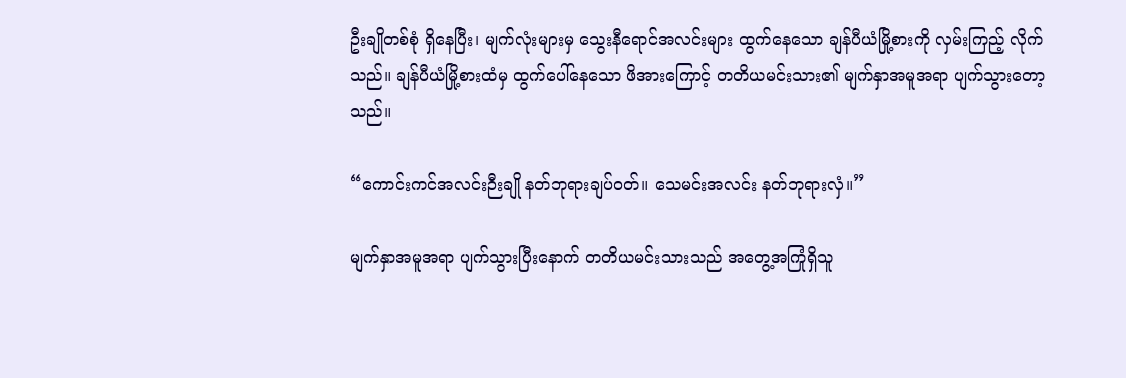ဦးချိုတစ်စုံ ရှိနေပြီး၊ မျက်လုံးများမှ သွေးနီရောင်အလင်းများ ထွက်နေသော ချန်ပီယံမြို့စားကို လှမ်းကြည့် လိုက်သည်။ ချန်ပီယံမြို့စားထံမှ ထွက်ပေါ်နေသော ဖိအားကြောင့် တတိယမင်းသား၏ မျက်နှာအမူအရာ ပျက်သွားတော့သည်။

“ကောင်းကင်အလင်းဉီးချို နတ်ဘုရားချပ်ဝတ်။ သေမင်းအလင်း နတ်ဘုရားလှံ။”

မျက်နှာအမူအရာ ပျက်သွားပြီးနောက် တတိယမင်းသားသည် အတွေ့အကြုံရှိသူ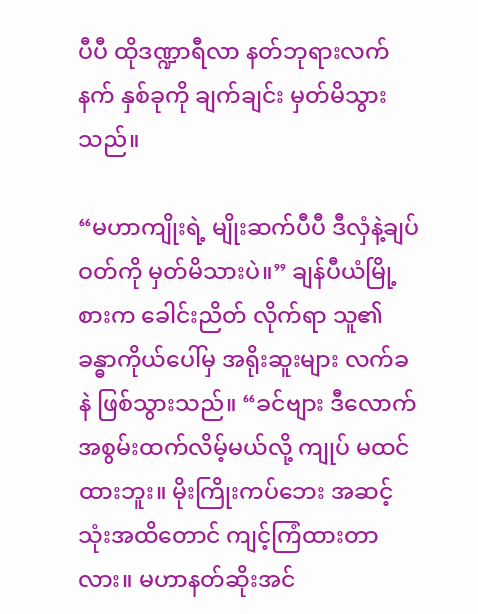ပီပီ ထိုဒဏ္ဍာရီလာ နတ်ဘုရားလက်နက် နှစ်ခုကို ချက်ချင်း မှတ်မိသွားသည်။

“မဟာကျိုးရဲ့ မျိုးဆက်ပီပီ ဒီလှံနဲ့ချပ်ဝတ်ကို မှတ်မိသားပဲ။” ချန်ပီယံမြို့စားက ခေါင်းညိတ် လိုက်ရာ သူ၏ ခန္ဓာကိုယ်ပေါ်မှ အရိုးဆူးများ လက်ခနဲ ဖြစ်သွားသည်။ “ခင်ဗျား ဒီလောက် အစွမ်းထက်လိမ့်မယ်လို့ ကျုပ် မထင်ထားဘူး။ မိုးကြိုးကပ်ဘေး အဆင့်သုံးအထိတောင် ကျင့်ကြံထားတာလား။ မဟာနတ်ဆိုးအင်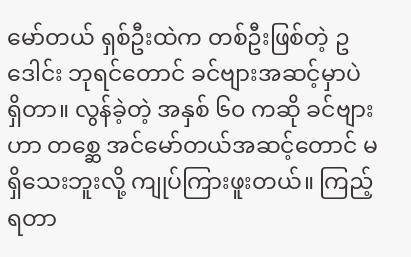မော်တယ် ရှစ်ဦးထဲက တစ်ဦးဖြစ်တဲ့ ဥဒေါင်း ဘုရင်တောင် ခင်ဗျားအဆင့်မှာပဲ ရှိတာ။ လွန်ခဲ့တဲ့ အနှစ် ၆၀ ကဆို ခင်ဗျားဟာ တစ္ဆေ အင်မော်တယ်အဆင့်တောင် မရှိသေးဘူးလို့ ကျုပ်ကြားဖူးတယ်။ ကြည့်ရတာ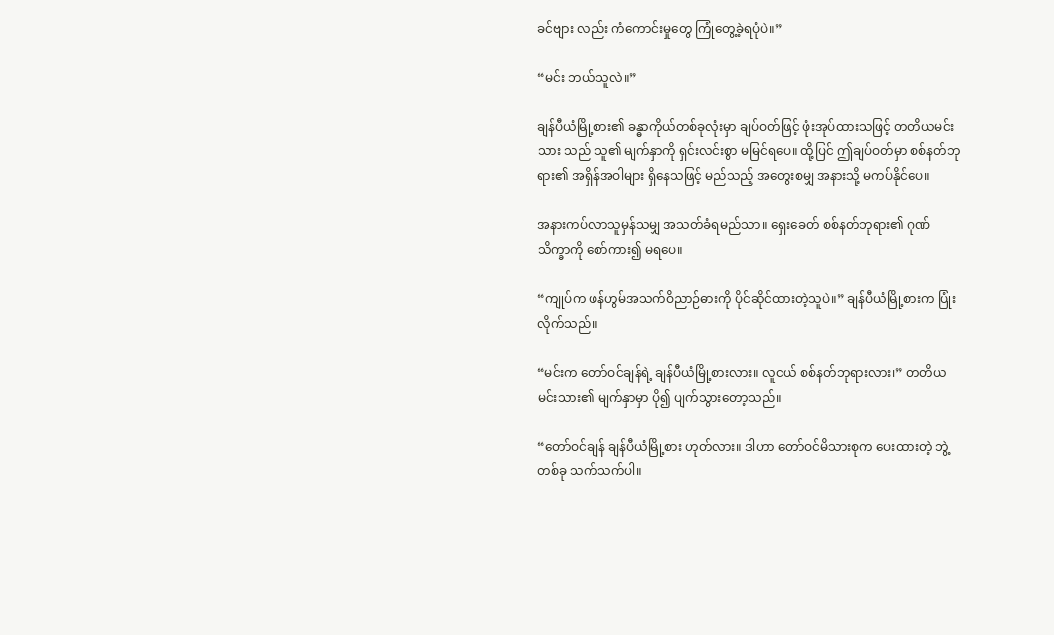ခင်ဗျား လည်း ကံကောင်းမှုတွေ ကြုံတွေ့ခဲ့ရပုံပဲ။”

“မင်း ဘယ်သူလဲ။”

ချန်ပီယံမြို့စား၏ ခန္ဓာကိုယ်တစ်ခုလုံးမှာ ချပ်ဝတ်ဖြင့် ဖုံးအုပ်ထားသဖြင့် တတိယမင်းသား သည် သူ၏ မျက်နှာကို ရှင်းလင်းစွာ မမြင်ရပေ။ ထို့ပြင် ဤချပ်ဝတ်မှာ စစ်နတ်ဘုရား၏ အရှိန်အဝါများ ရှိနေသဖြင့် မည်သည့် အတွေးစမျှ အနားသို့ မကပ်နိုင်ပေ။

အနားကပ်လာသူမှန်သမျှ အသတ်ခံရမည်သာ။ ရှေးခေတ် စစ်နတ်ဘုရား၏ ဂုဏ်သိက္ခာကို စော်ကား၍ မရပေ။

“ကျုပ်က ဖန်ဟွမ်အသက်ဝိညာဉ်ဓားကို ပိုင်ဆိုင်ထားတဲ့သူပဲ။” ချန်ပီယံမြို့စားက ပြုံးလိုက်သည်။

“မင်းက တော်ဝင်ချန်ရဲ့ ချန်ပီယံမြို့စားလား။ လူငယ် စစ်နတ်ဘုရားလား၊” တတိယ မင်းသား၏ မျက်နှာမှာ ပို၍ ပျက်သွားတော့သည်။

“တော်ဝင်ချန် ချန်ပီယံမြို့စား ဟုတ်လား။ ဒါဟာ တော်ဝင်မိသားစုက ပေးထားတဲ့ ဘွဲ့တစ်ခု သက်သက်ပါ။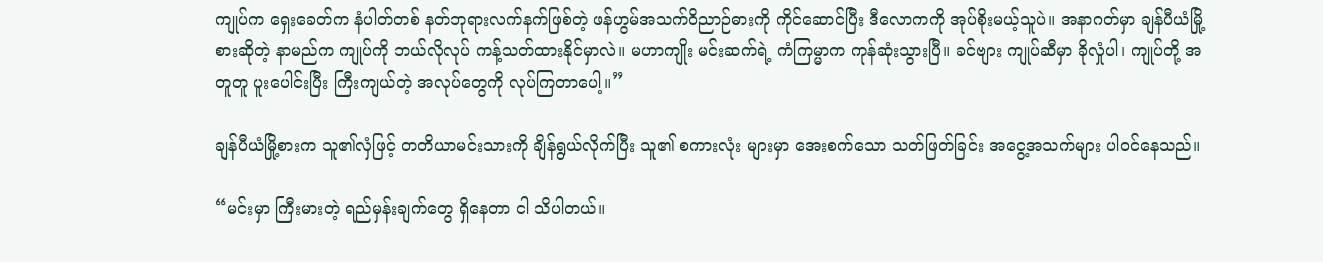ကျုပ်က ရှေးခေတ်က နံပါတ်တစ် နတ်ဘုရားလက်နက်ဖြစ်တဲ့ ဖန်ဟွမ်အသက်ဝိညာဉ်ဓားကို ကိုင်ဆောင်ပြီး ဒီလောကကို အုပ်စိုးမယ့်သူပဲ။ အနာဂတ်မှာ ချန်ပီယံမြို့စားဆိုတဲ့ နာမည်က ကျုပ်ကို ဘယ်လိုလုပ် ကန့်သတ်ထားနိုင်မှာလဲ။ မဟာကျိုး မင်းဆက်ရဲ့ ကံကြမ္မာက ကုန်ဆုံးသွားပြီ။ ခင်ဗျား ကျုပ်ဆီမှာ ခိုလှုံပါ၊ ကျုပ်တို့ အတူတူ ပူးပေါင်းပြီး ကြီးကျယ်တဲ့ အလုပ်တွေကို လုပ်ကြတာပေါ့။”

ချန်ပီယံမြို့စားက သူ၏လှံဖြင့် တတိယာမင်းသားကို ချိန်ရွယ်လိုက်ပြီး သူ၏ စကားလုံး များမှာ အေးစက်သော သတ်ဖြတ်ခြင်း အငွေ့အသက်များ ပါဝင်နေသည်။

“မင်းမှာ ကြီးမားတဲ့ ရည်မှန်းချက်တွေ ရှိနေတာ ငါ သိပါတယ်။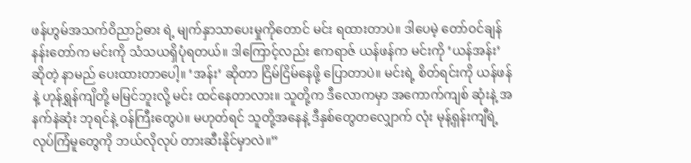ဖန်ဟွမ်အသက်ဝိညာဉ်ဓား ရဲ့ မျက်နှာသာပေးမှုကိုတောင် မင်း ရထားတာပဲ။ ဒါပေမဲ့ တော်ဝင်ချန် နန်းတော်က မင်းကို သံသယရှိပုံရတယ်။ ဒါကြောင့်လည်း ဧကရာဇ် ယန်ဖန်က မင်းကို ‘ယန်အန်း’ ဆိုတဲ့ နာမည် ပေးထားတာပေါ့။ ‘အန်း’ ဆိုတာ ငြိမ်ငြိမ်နေဖို့ ပြောတာပဲ။ မင်းရဲ့ စိတ်ရင်းကို ယန်ဖန်နဲ့ ဟုန်ရွှန်ကျိတို့ မမြင်ဘူးလို့ မင်း ထင်နေတာလား။ သူတို့က ဒီလောကမှာ အကောက်ကျစ် ဆုံးနဲ့ အနက်နဲဆုံး ဘုရင်နဲ့ ဝန်ကြီးတွေပဲ။ မဟုတ်ရင် သူတို့အနေနဲ့ ဒီနှစ်တွေတလျှောက် လုံး မုန့်ရှန်းကျီရဲ့ လုပ်ကြံမူတွေကို ဘယ်လိုလုပ် တားဆီးနိုင်မှာလဲ။”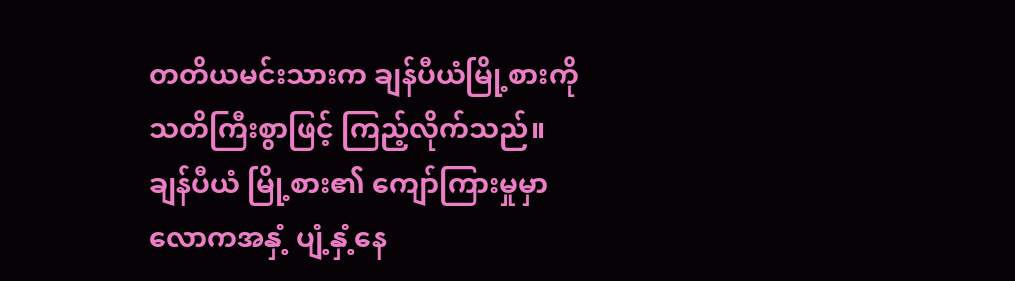တတိယမင်းသားက ချန်ပီယံမြို့စားကို သတိကြီးစွာဖြင့် ကြည့်လိုက်သည်။ ချန်ပီယံ မြို့စား၏ ကျော်ကြားမှုမှာ လောကအနှံ့ ပျံ့နှံ့နေ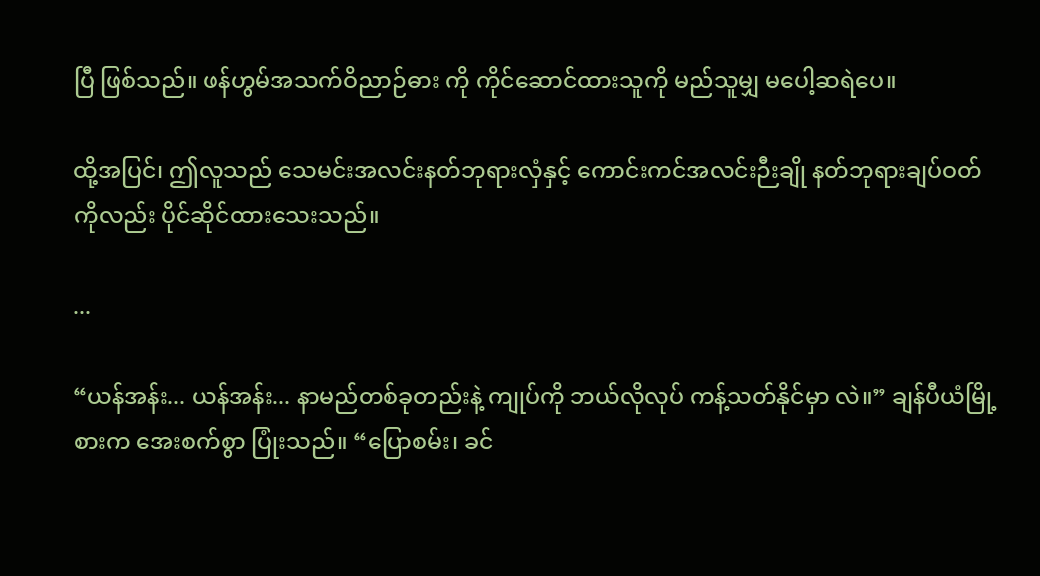ပြီ ဖြစ်သည်။ ဖန်ဟွမ်အသက်ဝိညာဉ်ဓား ကို ကိုင်ဆောင်ထားသူကို မည်သူမျှ မပေါ့ဆရဲပေ။

ထို့အပြင်၊ ဤလူသည် သေမင်းအလင်းနတ်ဘုရားလှံနှင့် ကောင်းကင်အလင်းဉီးချို နတ်ဘုရားချပ်ဝတ်ကိုလည်း ပိုင်ဆိုင်ထားသေးသည်။

...

“ယန်အန်း... ယန်အန်း... နာမည်တစ်ခုတည်းနဲ့ ကျုပ်ကို ဘယ်လိုလုပ် ကန့်သတ်နိုင်မှာ လဲ။” ချန်ပီယံမြို့စားက အေးစက်စွာ ပြုံးသည်။ “ပြောစမ်း၊ ခင်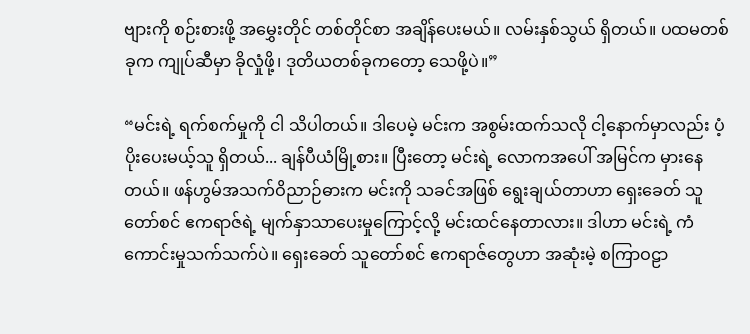ဗျားကို စဉ်းစားဖို့ အမွှေးတိုင် တစ်တိုင်စာ အချိန်ပေးမယ်။ လမ်းနှစ်သွယ် ရှိတယ်။ ပထမတစ်ခုက ကျုပ်ဆီမှာ ခိုလှုံဖို့၊ ဒုတိယတစ်ခုကတော့ သေဖို့ပဲ။”

“မင်းရဲ့ ရက်စက်မှုကို ငါ သိပါတယ်။ ဒါပေမဲ့ မင်းက အစွမ်းထက်သလို ငါ့နောက်မှာလည်း ပံ့ပိုးပေးမယ့်သူ ရှိတယ်... ချန်ပီယံမြို့စား။ ပြီးတော့ မင်းရဲ့ လောကအပေါ် အမြင်က မှားနေတယ်။ ဖန်ဟွမ်အသက်ဝိညာဉ်ဓားက မင်းကို သခင်အဖြစ် ရွေးချယ်တာဟာ ရှေးခေတ် သူတော်စင် ဧကရာဇ်ရဲ့ မျက်နှာသာပေးမှုကြောင့်လို့ မင်းထင်နေတာလား။ ဒါဟာ မင်းရဲ့ ကံကောင်းမှုသက်သက်ပဲ။ ရှေးခေတ် သူတော်စင် ဧကရာဇ်တွေဟာ အဆုံးမဲ့ စကြာဝဠာ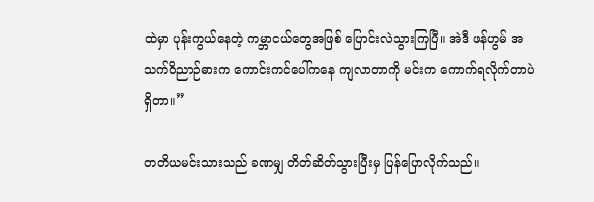ထဲမှာ ပုန်းကွယ်နေတဲ့ ကမ္ဘာငယ်တွေအဖြစ် ပြောင်းလဲသွားကြပြီ။ အဲဒီ ဖန်ဟွမ် အသက်ဝိညာဉ်ဓားက ကောင်းကင်ပေါ်ကနေ ကျလာတာကို မင်းက ကောက်ရလိုက်တာပဲ ရှိတာ။”

တတိယမင်းသားသည် ခဏမျှ တိတ်ဆိတ်သွားပြီးမှ ပြန်ပြောလိုက်သည်။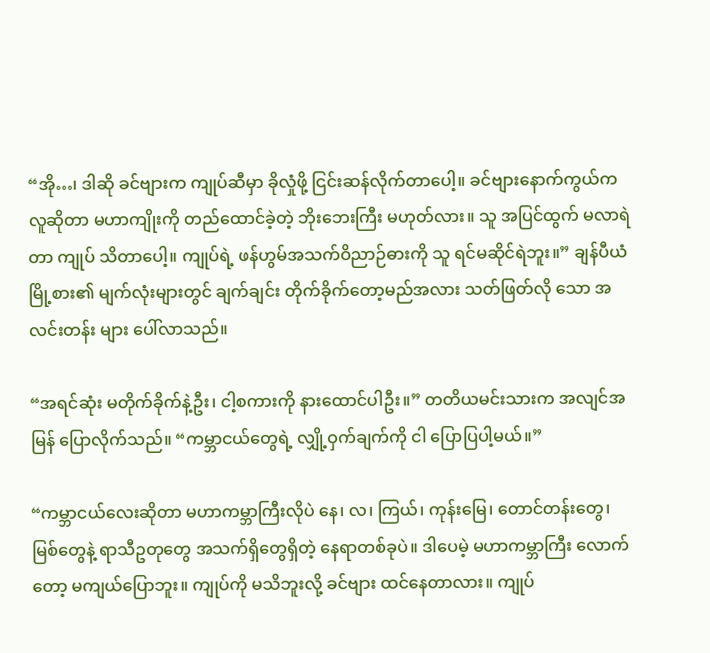“အို…၊ ဒါဆို ခင်ဗျားက ကျုပ်ဆီမှာ ခိုလှုံဖို့ ငြင်းဆန်လိုက်တာပေါ့။ ခင်ဗျားနောက်ကွယ်က လူဆိုတာ မဟာကျိုးကို တည်ထောင်ခဲ့တဲ့ ဘိုးဘေးကြီး မဟုတ်လား။ သူ အပြင်ထွက် မလာရဲတာ ကျုပ် သိတာပေါ့။ ကျုပ်ရဲ့ ဖန်ဟွမ်အသက်ဝိညာဉ်ဓားကို သူ ရင်မဆိုင်ရဲဘူး။” ချန်ပီယံမြို့စား၏ မျက်လုံးများတွင် ချက်ချင်း တိုက်ခိုက်တော့မည်အလား သတ်ဖြတ်လို သော အလင်းတန်း များ ပေါ်လာသည်။

“အရင်ဆုံး မတိုက်ခိုက်နဲ့ဦး၊ ငါ့စကားကို နားထောင်ပါဦး။” တတိယမင်းသားက အလျင်အမြန် ပြောလိုက်သည်။ “ကမ္ဘာငယ်တွေရဲ့ လျှို့ဝှက်ချက်ကို ငါ ပြောပြပါ့မယ်။”

“ကမ္ဘာငယ်လေးဆိုတာ မဟာကမ္ဘာကြီးလိုပဲ နေ၊ လ၊ ကြယ်၊ ကုန်းမြေ၊ တောင်တန်းတွေ၊ မြစ်တွေနဲ့ ရာသီဥတုတွေ အသက်ရှိတွေရှိတဲ့ နေရာတစ်ခုပဲ။ ဒါပေမဲ့ မဟာကမ္ဘာကြီး လောက်တော့ မကျယ်ပြောဘူး။ ကျုပ်ကို မသိဘူးလို့ ခင်ဗျား ထင်နေတာလား။ ကျုပ်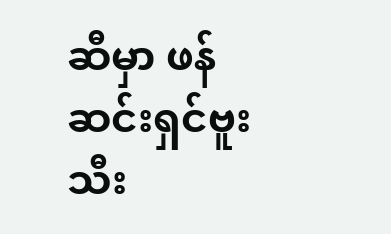ဆီမှာ ဖန်ဆင်းရှင်ဗူးသီး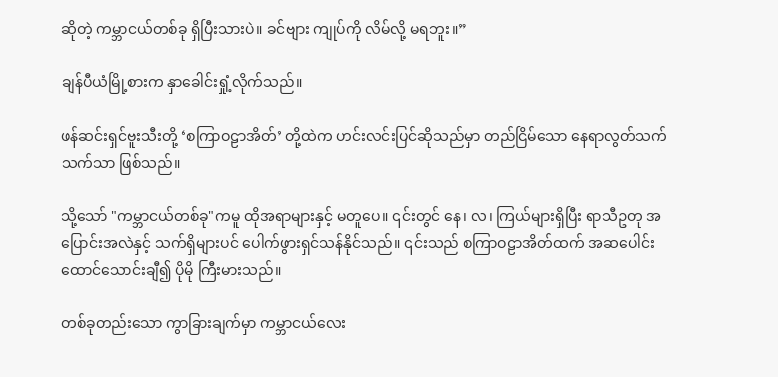ဆိုတဲ့ ကမ္ဘာငယ်တစ်ခု ရှိပြီးသားပဲ။ ခင်ဗျား ကျုပ်ကို လိမ်လို့ မရဘူး။”

ချန်ပီယံမြို့စားက နှာခေါင်းရှုံ့လိုက်သည်။

ဖန်ဆင်းရှင်ဗူးသီးတို့ ‘စကြာဝဠာအိတ်’ တို့ထဲက ဟင်းလင်းပြင်ဆိုသည်မှာ တည်ငြိမ်သော နေရာလွတ်သက်သက်သာ ဖြစ်သည်။

သို့သော် "ကမ္ဘာငယ်တစ်ခု"ကမူ ထိုအရာများနှင့် မတူပေ။ ၎င်းတွင် နေ၊ လ၊ ကြယ်များရှိပြီး ရာသီဥတု အပြောင်းအလဲနှင့် သက်ရှိများပင် ပေါက်ဖွားရှင်သန်နိုင်သည်။ ၎င်းသည် စကြာဝဠာအိတ်ထက် အဆပေါင်း ထောင်သောင်းချီ၍ ပိုမို ကြီးမားသည်။

တစ်ခုတည်းသော ကွာခြားချက်မှာ ကမ္ဘာငယ်လေး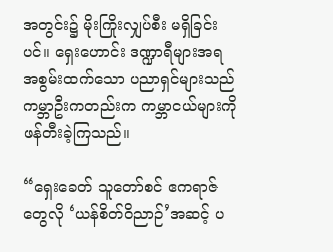အတွင်း၌ မိုးကြိုးလျှပ်စီး မရှိခြင်းပင်။ ရှေးဟောင်း ဒဏ္ဍာရီများအရ အစွမ်းထက်သော ပညာရှင်များသည် ကမ္ဘာဦးကတည်းက ကမ္ဘာငယ်များကို ဖန်တီးခဲ့ကြသည်။

“ရှေးခေတ် သူတော်စင် ဧကရာဇ်တွေလို ‘ယန်စိတ်ဝိညာဉ်’အဆင့် ပ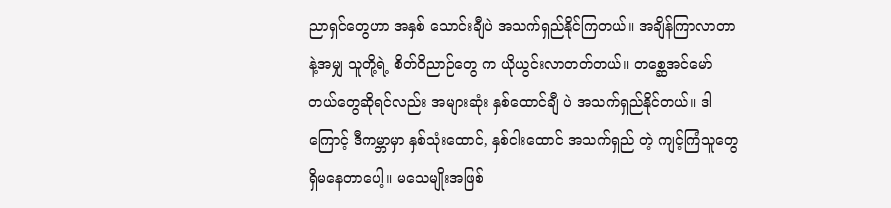ညာရှင်တွေဟာ အနှစ် သောင်းချီပဲ အသက်ရှည်နိုင်ကြတယ်။ အချိန်ကြာလာတာနဲ့အမျှ သူတို့ရဲ့ စိတ်ဝိညာဉ်တွေ က ယိုယွင်းလာတတ်တယ်။ တစ္ဆေအင်မော်တယ်တွေဆိုရင်လည်း အများဆုံး နှစ်ထောင်ချီ ပဲ အသက်ရှည်နိုင်တယ်။ ဒါကြောင့် ဒီကမ္ဘာမှာ နှစ်သုံးထောင်, နှစ်ငါးထောင် အသက်ရှည် တဲ့ ကျင့်ကြံသူတွေ ရှိမနေတာပေါ့။ မသေမျိုးအဖြစ်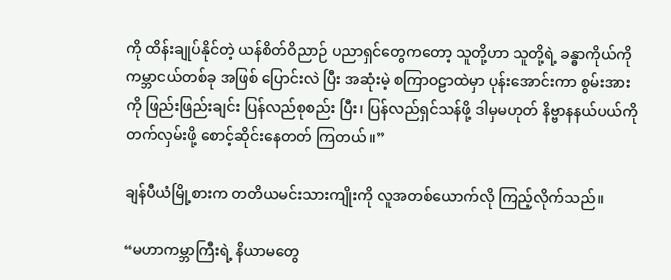ကို ထိန်းချုပ်နိုင်တဲ့ ယန်စိတ်ဝိညာဉ် ပညာရှင်တွေကတော့ သူတို့ဟာ သူတို့ရဲ့ ခန္ဓာကိုယ်ကို ကမ္ဘာငယ်တစ်ခု အဖြစ် ပြောင်းလဲ ပြီး အဆုံးမဲ့ စကြာဝဠာထဲမှာ ပုန်းအောင်းကာ စွမ်းအားကို ဖြည်းဖြည်းချင်း ပြန်လည်စုစည်း ပြီး၊ ပြန်လည်ရှင်သန်ဖို့ ဒါမှမဟုတ် နိဗ္ဗာနနယ်ပယ်ကို တက်လှမ်းဖို့ စောင့်ဆိုင်းနေတတ် ကြတယ်။”

ချန်ပီယံမြို့စားက တတိယမင်းသားကျိုးကို လူအတစ်ယောက်လို ကြည့်လိုက်သည်။

“မဟာကမ္ဘာကြီးရဲ့ နိယာမတွေ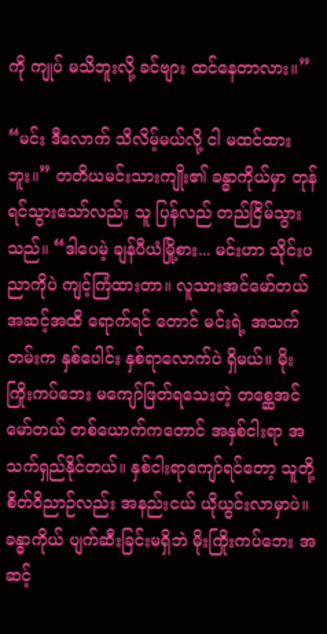ကို ကျုပ် မသိဘူးလို့ ခင်ဗျား ထင်နေတာလား။”

“မင်း ဒီလောက် သိလိမ့်မယ်လို့ ငါ မထင်ထားဘူး။” တတိယမင်းသားကျိုး၏ ခန္ဓာကိုယ်မှာ တုန်ရင်သွားသော်လည်း သူ ပြန်လည် တည်ငြိမ်သွားသည်။ “ဒါပေမဲ့ ချန်ပီယံမြို့စား... မင်းဟာ သိုင်းပညာကိုပဲ ကျင့်ကြံထားတာ။ လူသားအင်မော်တယ် အဆင့်အထိ ရောက်ရင် တောင် မင်းရဲ့ အသက်တမ်းက နှစ်ပေါင်း နှစ်ရာလောက်ပဲ ရှိမယ်။ မိုးကြိုးကပ်ဘေး မကျော်ဖြတ်ရသေးတဲ့ တစ္ဆေအင်မော်တယ် တစ်ယောက်ကတောင် အနှစ်ငါးရာ အသက်ရှည်နိုင်တယ်။ နှစ်ငါးရာကျော်ရင်တော့ သူတို့စိတ်ဝိညာဉ်လည်း အနည်းငယ် ယိုယွင်းလာမှာပဲ။ ခန္ဓာကိုယ် ပျက်ဆီးခြင်းမရှိဘဲ မိုးကြိုးကပ်ဘေး အဆင့်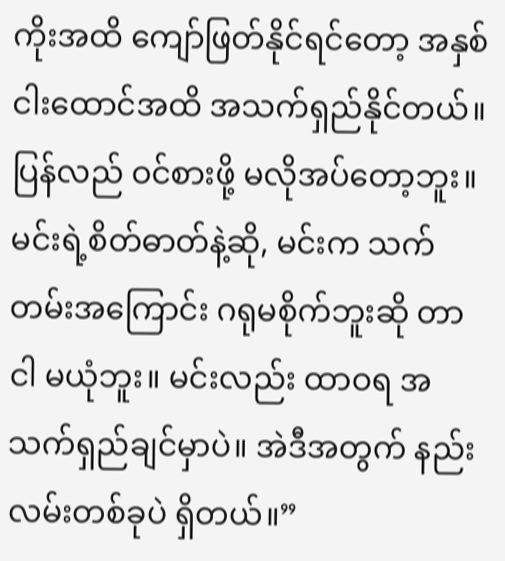ကိုးအထိ ကျော်ဖြတ်နိုင်ရင်တော့ အနှစ် ငါးထောင်အထိ အသက်ရှည်နိုင်တယ်။ ပြန်လည် ဝင်စားဖို့ မလိုအပ်တော့ဘူး။ မင်းရဲ့စိတ်ဓာတ်နဲ့ဆို, မင်းက သက်တမ်းအကြောင်း ဂရုမစိုက်ဘူးဆို တာ ငါ မယုံဘူး။ မင်းလည်း ထာဝရ အသက်ရှည်ချင်မှာပဲ။ အဲဒီအတွက် နည်းလမ်းတစ်ခုပဲ ရှိတယ်။”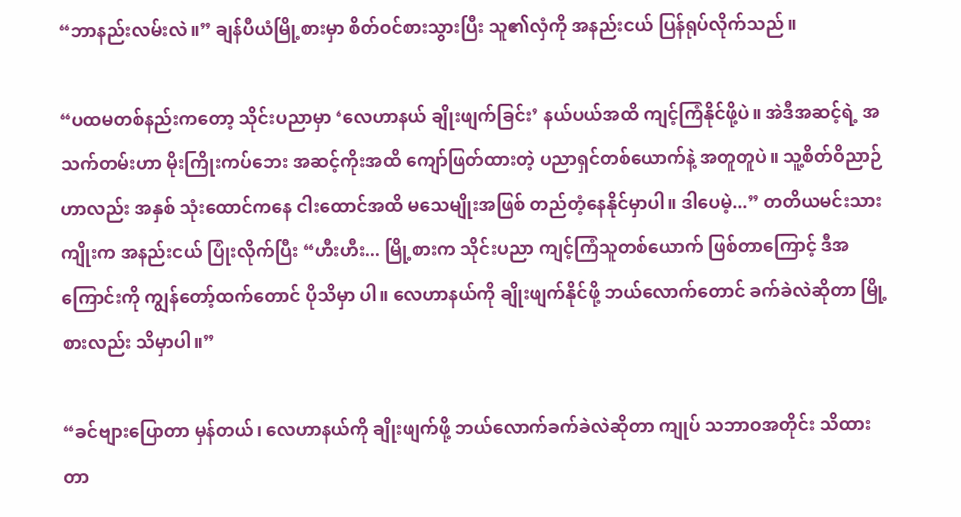“ဘာနည်းလမ်းလဲ။” ချန်ပီယံမြို့စားမှာ စိတ်ဝင်စားသွားပြီး သူ၏လှံကို အနည်းငယ် ပြန်ရုပ်လိုက်သည်။

“ပထမတစ်နည်းကတော့ သိုင်းပညာမှာ ‘လေဟာနယ် ချိုးဖျက်ခြင်း’ နယ်ပယ်အထိ ကျင့်ကြံနိုင်ဖို့ပဲ။ အဲဒီအဆင့်ရဲ့ အသက်တမ်းဟာ မိုးကြိုးကပ်ဘေး အဆင့်ကိုးအထိ ကျော်ဖြတ်ထားတဲ့ ပညာရှင်တစ်ယောက်နဲ့ အတူတူပဲ။ သူ့စိတ်ဝိညာဉ်ဟာလည်း အနှစ် သုံးထောင်ကနေ ငါးထောင်အထိ မသေမျိုးအဖြစ် တည်တံ့နေနိုင်မှာပါ။ ဒါပေမဲ့...” တတိယမင်းသားကျိုးက အနည်းငယ် ပြုံးလိုက်ပြီး “ဟီးဟီး... မြို့စားက သိုင်းပညာ ကျင့်ကြံသူတစ်ယောက် ဖြစ်တာကြောင့် ဒီအကြောင်းကို ကျွန်တော့်ထက်တောင် ပိုသိမှာ ပါ။ လေဟာနယ်ကို ချိုးဖျက်နိုင်ဖို့ ဘယ်လောက်တောင် ခက်ခဲလဲဆိုတာ မြို့စားလည်း သိမှာပါ။”

“ခင်ဗျားပြောတာ မှန်တယ်၊ လေဟာနယ်ကို ချိုးဖျက်ဖို့ ဘယ်လောက်ခက်ခဲလဲဆိုတာ ကျုပ် သဘာဝအတိုင်း သိထားတာ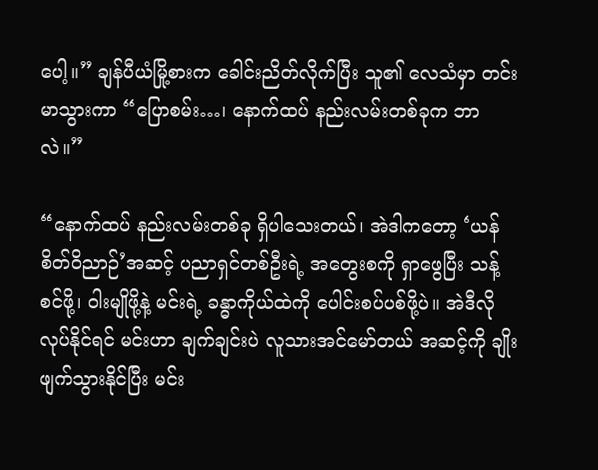ပေါ့။” ချန်ပီယံမြို့စားက ခေါင်းညိတ်လိုက်ပြီး သူ၏ လေသံမှာ တင်းမာသွားကာ “ပြောစမ်း…၊ နောက်ထပ် နည်းလမ်းတစ်ခုက ဘာလဲ။”

“နောက်ထပ် နည်းလမ်းတစ်ခု ရှိပါသေးတယ်၊ အဲဒါကတော့ ‘ယန်စိတ်ဝိညာဉ်’အဆင့် ပညာရှင်တစ်ဦးရဲ့ အတွေးစကို ရှာဖွေပြီး သန့်စင်ဖို့၊ ဝါးမျိုဖို့နဲ့ မင်းရဲ့ ခန္ဓာကိုယ်ထဲကို ပေါင်းစပ်ပစ်ဖို့ပဲ။ အဲဒီလိုလုပ်နိုင်ရင် မင်းဟာ ချက်ချင်းပဲ လူသားအင်မော်တယ် အဆင့်ကို ချိုးဖျက်သွားနိုင်ပြီး မင်း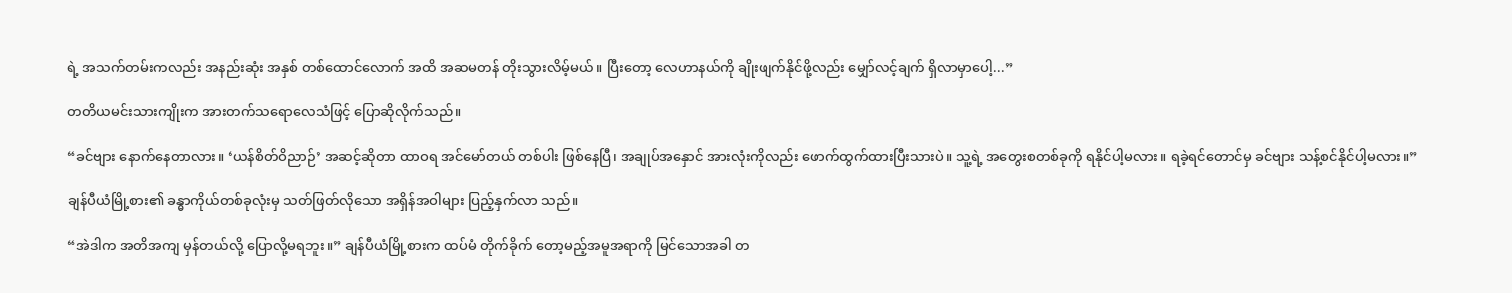ရဲ့ အသက်တမ်းကလည်း အနည်းဆုံး အနှစ် တစ်ထောင်လောက် အထိ အဆမတန် တိုးသွားလိမ့်မယ်။ ပြီးတော့ လေဟာနယ်ကို ချိုးဖျက်နိုင်ဖို့လည်း မျှော်လင့်ချက် ရှိလာမှာပေါ့...”

တတိယမင်းသားကျိုးက အားတက်သရောလေသံဖြင့် ပြောဆိုလိုက်သည်။

“ခင်ဗျား နောက်နေတာလား။ ‘ယန်စိတ်ဝိညာဉ်’ အဆင့်ဆိုတာ ထာဝရ အင်မော်တယ် တစ်ပါး ဖြစ်နေပြီ၊ အချုပ်အနှောင် အားလုံးကိုလည်း ဖောက်ထွက်ထားပြီးသားပဲ။ သူ့ရဲ့ အတွေးစတစ်ခုကို ရနိုင်ပါ့မလား။ ရခဲ့ရင်တောင်မှ ခင်ဗျား သန့်စင်နိုင်ပါ့မလား။”

ချန်ပီယံမြို့စား၏ ခန္ဓာကိုယ်တစ်ခုလုံးမှ သတ်ဖြတ်လိုသော အရှိန်အဝါများ ပြည့်နှက်လာ သည်။

“အဲဒါက အတိအကျ မှန်တယ်လို့ ပြောလို့မရဘူး။” ချန်ပီယံမြို့စားက ထပ်မံ တိုက်ခိုက် တော့မည့်အမူအရာကို မြင်သောအခါ တ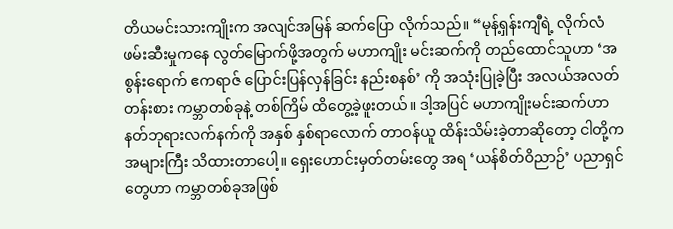တိယမင်းသားကျိုးက အလျင်အမြန် ဆက်ပြော လိုက်သည်။ “မုန့်ရှန်းကျီရဲ့ လိုက်လံဖမ်းဆီးမှုကနေ လွတ်မြောက်ဖို့အတွက် မဟာကျိုး မင်းဆက်ကို တည်ထောင်သူဟာ ‘အစွန်းရောက် ဧကရာဇ် ပြောင်းပြန်လှန်ခြင်း နည်းစနစ်’ ကို အသုံးပြုခဲ့ပြီး အလယ်အလတ်တန်းစား ကမ္ဘာတစ်ခုနဲ့ တစ်ကြိမ် ထိတွေ့ခဲ့ဖူးတယ်။ ဒါ့အပြင် မဟာကျိုးမင်းဆက်ဟာ နတ်ဘုရားလက်နက်ကို အနှစ် နှစ်ရာလောက် တာဝန်ယူ ထိန်းသိမ်းခဲ့တာဆိုတော့ ငါတို့က အများကြီး သိထားတာပေါ့။ ရှေးဟောင်းမှတ်တမ်းတွေ အရ ‘ယန်စိတ်ဝိညာဉ်’ ပညာရှင်တွေဟာ ကမ္ဘာတစ်ခုအဖြစ်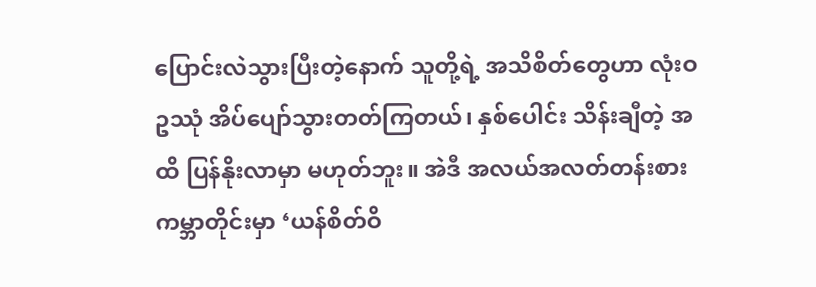ပြောင်းလဲသွားပြီးတဲ့နောက် သူတို့ရဲ့ အသိစိတ်တွေဟာ လုံးဝဥဿုံ အိပ်ပျော်သွားတတ်ကြတယ်၊ နှစ်ပေါင်း သိန်းချီတဲ့ အထိ ပြန်နိုးလာမှာ မဟုတ်ဘူး။ အဲဒီ အလယ်အလတ်တန်းစား ကမ္ဘာတိုင်းမှာ ‘ယန်စိတ်ဝိ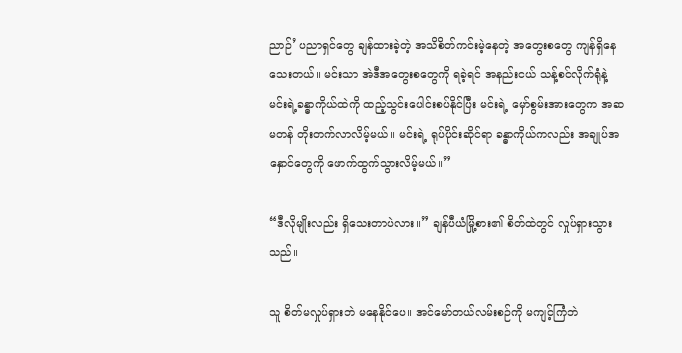ညာဉ်’ ပညာရှင်တွေ ချန်ထားခဲ့တဲ့ အသိစိတ်ကင်းမဲ့နေတဲ့ အတွေးစတွေ ကျန်ရှိနေသေးတယ်။ မင်းသာ အဲဒီအတွေးစတွေကို ရခဲ့ရင် အနည်းငယ် သန့်စင်လိုက်ရုံနဲ့ မင်းရဲ့ခန္ဓာကိုယ်ထဲကို ထည့်သွင်းပေါင်းစပ်နိုင်ပြီး မင်းရဲ့ မှော်စွမ်းအားတွေက အဆမတန် တိုးတက်လာလိမ့်မယ်။ မင်းရဲ့ ရုပ်ပိုင်းဆိုင်ရာ ခန္ဓာကိုယ်ကလည်း အချုပ်အနှောင်တွေကို ဖောက်ထွက်သွားလိမ့်မယ်။”

“ဒီလိုမျိုးလည်း ရှိသေးတာပဲလား။” ချန်ပီယံမြို့စား၏ စိတ်ထဲတွင် လှုပ်ရှားသွားသည်။

သူ စိတ်မလှုပ်ရှားဘဲ မနေနိုင်ပေ။ အင်မော်တယ်လမ်းစဉ်ကို မကျင့်ကြံဘဲ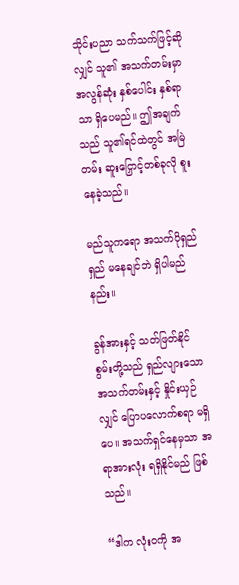သိုင်းပညာ သက်သက်ဖြင့်ဆိုလျှင် သူ၏ အသက်တမ်းမှာ အလွန်ဆုံး နှစ်ပေါင်း နှစ်ရာသာ ရှိပေမည်။ ဤအချက်သည် သူ၏ရင်ထဲတွင် အမြဲတမ်း ဆူးငြှောင့်တစ်ခုလို စူးနေခဲ့သည်။

မည်သူကရော အသက်ပိုရှည်ရှည် မနေချင်ဘဲ ရှိပါမည်နည်း။

ခွန်အားနှင့် သတ်ဖြတ်နိုင်စွမ်းတို့သည် ရှည်လျားသော အသက်တမ်းနှင့် နှိုင်းယှဉ်လျှင် ပြောပလောက်စရာ မရှိပေ။ အသက်ရှင်နေမှသာ အရာအားလုံး ရရှိနိုင်မည် ဖြစ်သည်။

“ဒါက လုံးဝကို အ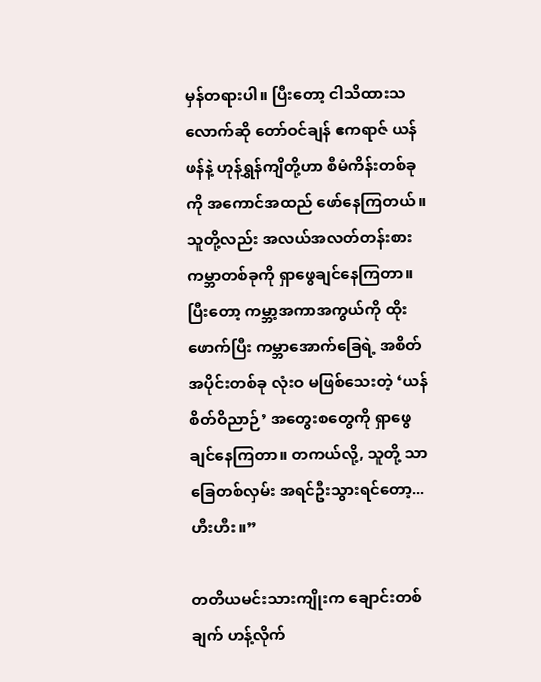မှန်တရားပါ။ ပြီးတော့ ငါသိထားသလောက်ဆို တော်ဝင်ချန် ဧကရာဇ် ယန်ဖန်နဲ့ ဟုန်ရွှန်ကျိတို့ဟာ စီမံကိန်းတစ်ခုကို အကောင်အထည် ဖော်နေကြတယ်။ သူတို့လည်း အလယ်အလတ်တန်းစား ကမ္ဘာတစ်ခုကို ရှာဖွေချင်နေကြတာ။ ပြီးတော့ ကမ္ဘာ့အကာအကွယ်ကို ထိုးဖောက်ပြီး ကမ္ဘာအောက်ခြေရဲ့ အစိတ်အပိုင်းတစ်ခု လုံးဝ မဖြစ်သေးတဲ့ ‘ယန်စိတ်ဝိညာဉ်’ အတွေးစတွေကို ရှာဖွေချင်နေကြတာ။ တကယ်လို့, သူတို့ သာ ခြေတစ်လှမ်း အရင်ဦးသွားရင်တော့... ဟီးဟီး။”

တတိယမင်းသားကျိုးက ချောင်းတစ်ချက် ဟန့်လိုက်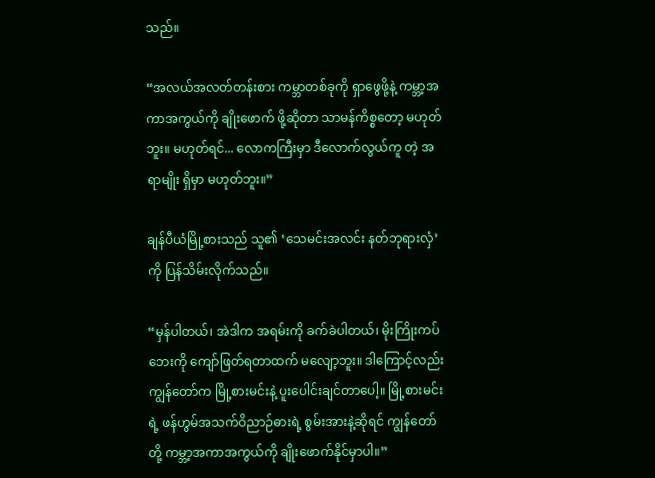သည်။

“အလယ်အလတ်တန်းစား ကမ္ဘာတစ်ခုကို ရှာဖွေဖို့နဲ့ ကမ္ဘာ့အကာအကွယ်ကို ချိုးဖောက် ဖို့ဆိုတာ သာမန်ကိစ္စတော့ မဟုတ်ဘူး။ မဟုတ်ရင်... လောကကြီးမှာ ဒီလောက်လွယ်ကူ တဲ့ အရာမျိုး ရှိမှာ မဟုတ်ဘူး။”

ချန်ပီယံမြို့စားသည် သူ၏ ‘သေမင်းအလင်း နတ်ဘုရားလှံ’ ကို ပြန်သိမ်းလိုက်သည်။

“မှန်ပါတယ်၊ အဲဒါက အရမ်းကို ခက်ခဲပါတယ်၊ မိုးကြိုးကပ်ဘေးကို ကျော်ဖြတ်ရတာထက် မလျော့ဘူး။ ဒါကြောင့်လည်း ကျွန်တော်က မြို့စားမင်းနဲ့ ပူးပေါင်းချင်တာပေါ့။ မြို့စားမင်း ရဲ့ ဖန်ဟွမ်အသက်ဝိညာဉ်ဓားရဲ့ စွမ်းအားနဲ့ဆိုရင် ကျွန်တော်တို့ ကမ္ဘာ့အကာအကွယ်ကို ချိုးဖောက်နိုင်မှာပါ။”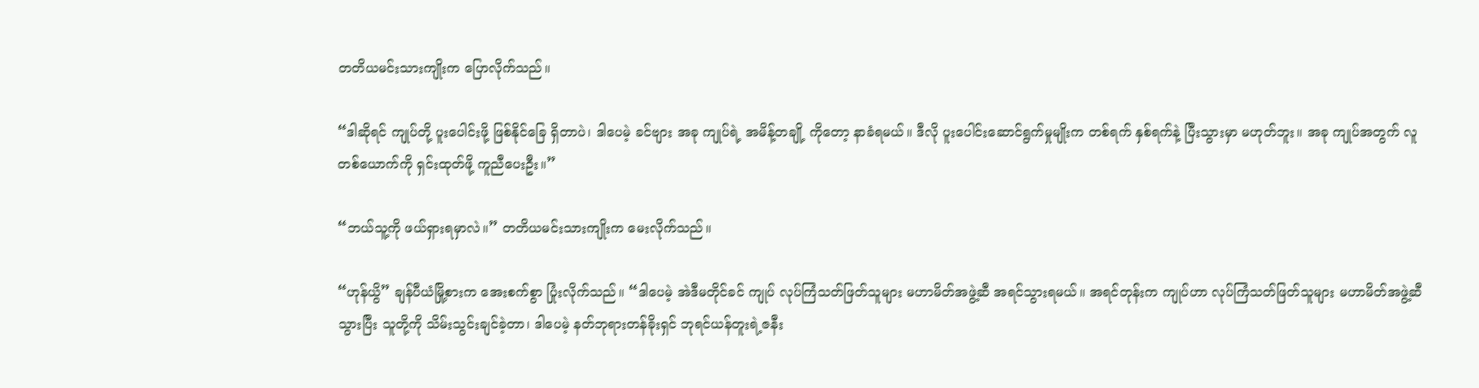တတိယမင်းသားကျိုးက ပြောလိုက်သည်။

“ဒါဆိုရင် ကျုပ်တို့ ပူးပေါင်းဖို့ ဖြစ်နိုင်ခြေ ရှိတာပဲ၊ ဒါပေမဲ့ ခင်ဗျား အခု ကျုပ်ရဲ့ အမိန့်တချို့ ကိုတော့ နာခံရမယ်။ ဒီလို ပူးပေါင်းဆောင်ရွက်မှုမျိုးက တစ်ရက် နှစ်ရက်နဲ့ ပြီးသွားမှာ မဟုတ်ဘူး။ အခု ကျုပ်အတွက် လူတစ်ယောက်ကို ရှင်းထုတ်ဖို့ ကူညီပေးဦး။”

“ဘယ်သူ့ကို ဖယ်ရှားရမှာလဲ။” တတိယမင်းသားကျိုးက မေးလိုက်သည်။

“ဟုန်ယွိ” ချန်ပီယံမြို့စားက အေးစက်စွာ ပြုံးလိုက်သည်။ “ဒါပေမဲ့ အဲဒီမတိုင်ခင် ကျုပ် လုပ်ကြံသတ်ဖြတ်သူများ မဟာမိတ်အဖွဲ့ဆီ အရင်သွားရမယ်။ အရင်တုန်းက ကျုပ်ဟာ လုပ်ကြံသတ်ဖြတ်သူများ မဟာမိတ်အဖွဲ့ဆီ သွားပြီး သူတို့ကို သိမ်းသွင်းချင်ခဲ့တာ၊ ဒါပေမဲ့ နတ်ဘုရားတန်ခိုးရှင် ဘုရင်ယန်တူးရဲ့ဇနီး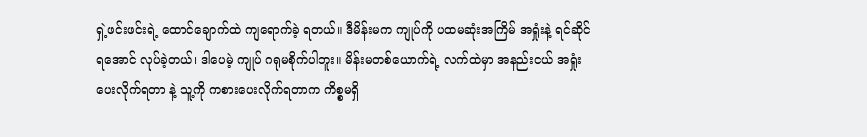ရှဲ့ဖင်းဖင်းရဲ့ ထောင်ချောက်ထဲ ကျရောက်ခဲ့ ရတယ်။ ဒီမိန်းမက ကျုပ်ကို ပထမဆုံးအကြိမ် အရှုံးနဲ့ ရင်ဆိုင်ရအောင် လုပ်ခဲ့တယ်၊ ဒါပေမဲ့ ကျုပ် ဂရုမစိုက်ပါဘူး။ မိန်းမတစ်ယောက်ရဲ့ လက်ထဲမှာ အနည်းငယ် အရှုံးပေးလိုက်ရတာ နဲ့ သူ့ကို ကစားပေးလိုက်ရတာက ကိစ္စမရှိ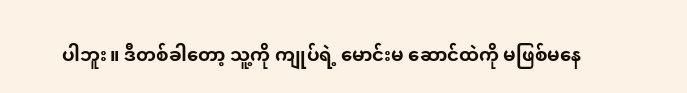ပါဘူး။ ဒီတစ်ခါတော့ သူ့ကို ကျုပ်ရဲ့ မောင်းမ ဆောင်ထဲကို မဖြစ်မနေ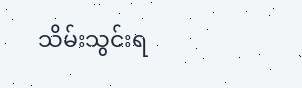သိမ်းသွင်းရ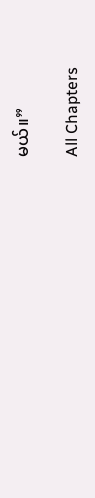မယ်။”

All Chapters